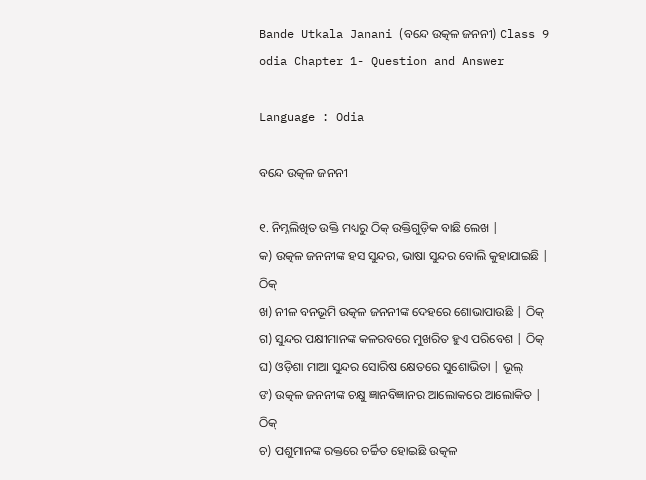Bande Utkala Janani (ବନ୍ଦେ ଉତ୍କଳ ଜନନୀ) Class 9 odia Chapter 1- Question and Answer

Language : Odia

ବନ୍ଦେ ଉତ୍କଳ ଜନନୀ

୧. ନିମ୍ନଲିଖିତ ଉକ୍ତି ମଧ୍ୟରୁ ଠିକ୍ ଉକ୍ତିଗୁଡ଼ିକ ବାଛି ଲେଖ |
କ) ଉତ୍କଳ ଜନନୀଙ୍କ ହସ ସୁନ୍ଦର, ଭାଷା ସୁନ୍ଦର ବୋଲି କୁହାଯାଇଛି | ଠିକ୍
ଖ) ନୀଳ ବନଭୂମି ଉତ୍କଳ ଜନନୀଙ୍କ ଦେହରେ ଶୋଭାପାଉଛି | ଠିକ୍
ଗ) ସୁନ୍ଦର ପକ୍ଷୀମାନଙ୍କ କଳରବରେ ମୁଖରିତ ହୁଏ ପରିବେଶ | ଠିକ୍
ଘ) ଓଡ଼ିଶା ମାଆ ସୁନ୍ଦର ସୋରିଷ କ୍ଷେତରେ ସୁଶୋଭିତା | ଭୂଲ୍
ଙ) ଉତ୍କଳ ଜନନୀଙ୍କ ଚକ୍ଷୁ ଜ୍ଞାନବିଜ୍ଞାନର ଆଲୋକରେ ଆଲୋକିତ | ଠିକ୍
ଚ) ପଶୁମାନଙ୍କ ରକ୍ତରେ ଚର୍ଚ୍ଚିତ ହୋଇଛି ଉତ୍କଳ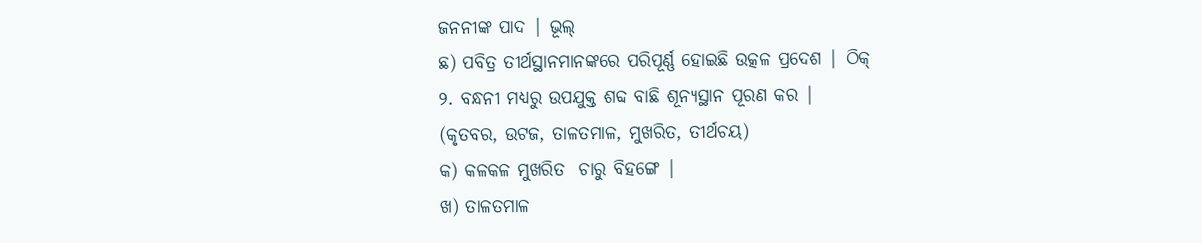ଜନନୀଙ୍କ ପାଦ | ଭୂଲ୍
ଛ) ପବିତ୍ର ତୀର୍ଥସ୍ଥାନମାନଙ୍କରେ ପରିପୂର୍ଣ୍ଣ ହୋଇଛି ଉତ୍କଳ ପ୍ରଦେଶ | ଠିକ୍
୨. ବନ୍ଧନୀ ମଧ୍ୟରୁ ଉପଯୁକ୍ତ ଶବ୍ଦ ବାଛି ଶୂନ୍ୟସ୍ଥାନ ପୂରଣ କର |
(କୃତବର, ଉଟଜ, ତାଳତମାଳ, ମୁଖରିତ, ତୀର୍ଥଚୟ)
କ) କଳକଳ ମୁଖରିତ  ଚାରୁ ବିହଙ୍ଗେ |
ଖ) ତାଳତମାଳ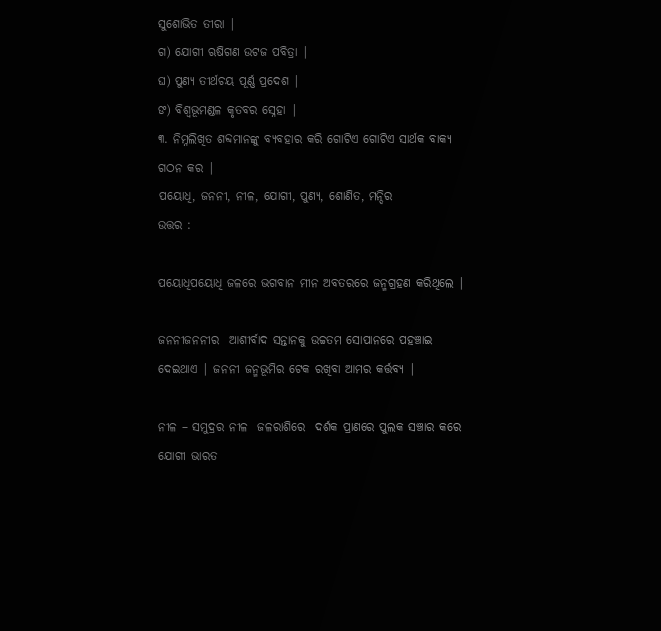ସୁଶୋଭିତ ତୀରା |
ଗ) ଯୋଗୀ ଋଷିଗଣ ଉଟଜ ପବିତ୍ରା |
ଘ) ପୁଣ୍ୟ ତୀର୍ଥଚୟ ପୂର୍ଣ୍ଣ ପ୍ରଦେଶ |
ଙ) ବିଶ୍ଵଭୂମଣ୍ଡଳ କୃତବର ସ୍ନେହା |
୩. ନିମ୍ନଲିଖିତ ଶବ୍ଦମାନଙ୍କୁ ବ୍ୟବହାର କରି ଗୋଟିଏ ଗୋଟିଏ ସାର୍ଥକ ବାକ୍ୟ ଗଠନ କର |
ପୟୋଧି, ଜନନୀ, ନୀଳ, ଯୋଗୀ, ପୁଣ୍ୟ, ଶୋଣିତ, ମନ୍ଦିର
ଉତ୍ତର :

ପୟୋଧିପୟୋଧି ଜଳରେ ଭଗବାନ ମୀନ ଅବତରରେ ଜନ୍ମଗ୍ରହଣ କରିଥିଲେ |

ଜନନୀଜନନୀର  ଆଶୀର୍ବାଦ ସନ୍ତାନକୁ ଉଚ୍ଚତମ ସୋପାନରେ ପହଞ୍ଚାଇ ଦେଇଥାଏ | ଜନନୀ ଜନ୍ମଭୂମିର ଟେକ ରଖିବା ଆମର କର୍ତ୍ତବ୍ୟ |

ନୀଳ – ସମୁଦ୍ରର ନୀଳ  ଜଳରାଶିରେ  ଦର୍ଶକ ପ୍ରାଣରେ ପୁଲକ ସଞ୍ଚାର କରେ
ଯୋଗୀ ଭାରତ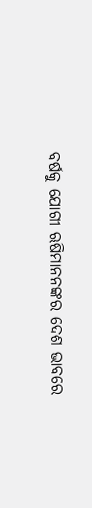ବର୍ଷକୁ ଯୋଗୀ ଋଷିମାନନଙ୍କର ଦେଶ ଭାବରେ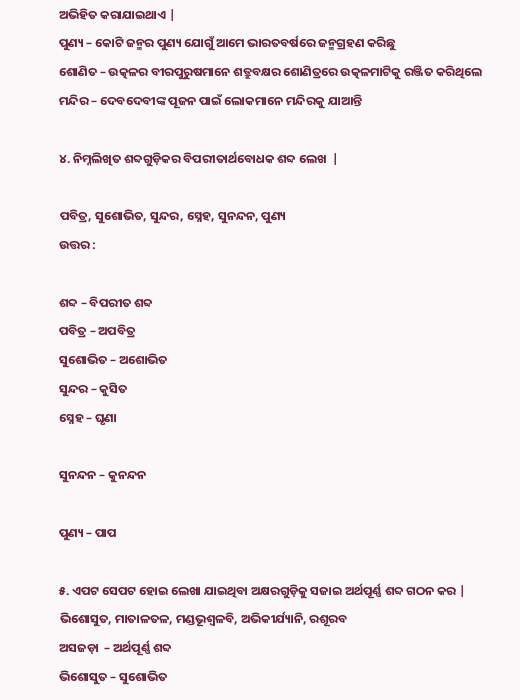ଅଭିହିତ କରାଯାଇଥାଏ |
ପୁଣ୍ୟ – କୋଟି ଜନ୍ମର ପୁଣ୍ୟ ଯୋଗୁଁ ଆମେ ଭାରତବର୍ଷରେ ଜନ୍ମଗ୍ରହଣ କରିଛୁ
ଶୋଣିତ – ଉତ୍କଳର ବୀରପୁରୁଷମାନେ ଶତ୍ରୁବକ୍ଷର ଶୋଣିତ୍ରରେ ଉତ୍କଳମାଟିକୁ ରଞ୍ଜିତ କରିଥିଲେ
ମନ୍ଦିର – ଦେବଦେବୀଙ୍କ ପୂଜନ ପାଇଁ ଲୋକମାନେ ମନ୍ଦିରକୁ ଯାଆନ୍ତି

୪. ନିମ୍ନଲିଖିତ ଶବ୍ଦଗୁଡ଼ିକର ବିପରୀତାର୍ଥବୋଧକ ଶବ୍ଦ ଲେଖ  |

ପବିତ୍ର, ସୁଶୋଭିତ, ସୁନ୍ଦର, ସ୍ନେହ, ସୁନନ୍ଦନ, ପୁଣ୍ୟ
ଉତ୍ତର :

ଶବ୍ଦ – ବିପରୀତ ଶବ୍ଦ
ପବିତ୍ର – ଅପବିତ୍ର
ସୁଶୋଭିତ – ଅଶୋଭିତ
ସୁନ୍ଦର – କୁସିତ
ସ୍ନେହ – ଘୃଣା

ସୁନନ୍ଦନ – କୁନନ୍ଦନ

ପୁଣ୍ୟ – ପାପ

୫. ଏପଟ ସେପଟ ହୋଇ ଲେଖା ଯାଇଥିବା ଅକ୍ଷରଗୁଡ଼ିକୁ ସଜାଇ ଅର୍ଥପୂର୍ଣ୍ଣ ଶବ୍ଦ ଗଠନ କର |
ଭିଶୋସୁତ, ମାତାଳତଳ, ମଣ୍ଡଭୂଶ୍ୱଳବି, ଅଭିକୀର୍ଯ୍ୟାନି, ରଶୂରବ
ଅସଜଡ଼ା  – ଅର୍ଥପୂର୍ଣ୍ଣ ଶବ୍ଦ
ଭିଶୋସୁତ – ସୁଶୋଭିତ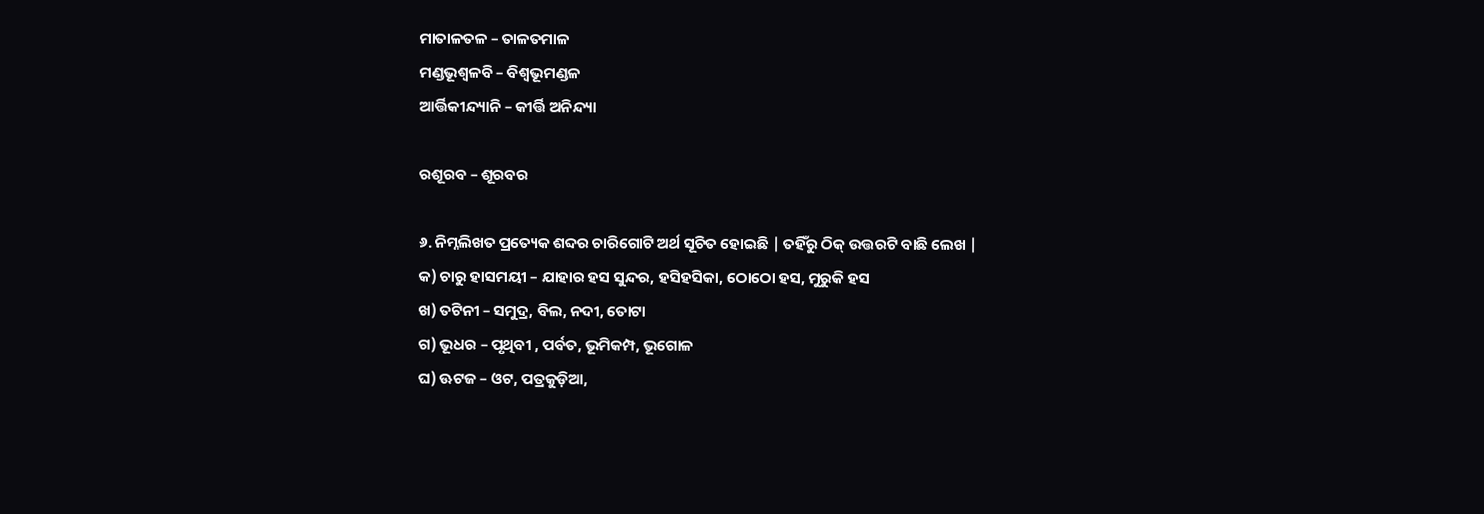ମାତାଳତଳ – ତାଳତମାଳ
ମଣ୍ଡଭୂଶ୍ୱଳବି – ବିଶ୍ୱଭୂମଣ୍ଡଳ
ଆର୍ତ୍ତିକୀନ୍ଦ୍ୟାନି – କୀର୍ତ୍ତି ଅନିନ୍ଦ୍ୟା

ରଶୂରବ – ଶୂରବର

୬. ନିମ୍ନଲିଖତ ପ୍ରତ୍ୟେକ ଶବ୍ଦର ଚାରିଗୋଟି ଅର୍ଥ ସୂଚିତ ହୋଇଛି | ତହିଁରୁ ଠିକ୍ ଉତ୍ତରଟି ବାଛି ଲେଖ |
କ) ଚାରୁ ହାସମୟୀ – ଯାହାର ହସ ସୁନ୍ଦର, ହସିହସିକା, ଠୋଠୋ ହସ, ମୁରୁକି ହସ
ଖ) ତଟିନୀ – ସମୁଦ୍ର, ବିଲ, ନଦୀ, ତୋଟା
ଗ) ଭୂଧର – ପୃଥିବୀ , ପର୍ବତ, ଭୂମିକମ୍ପ, ଭୂଗୋଳ
ଘ) ଊଟଜ – ଓଟ, ପତ୍ରକୁଡ଼ିଆ,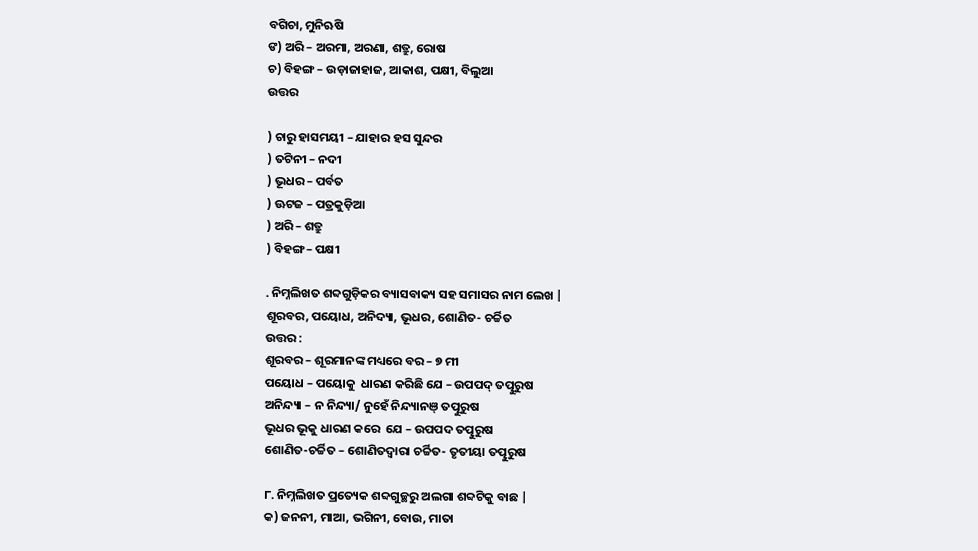ବଗିଚା, ମୁନିଋଷି
ଙ) ଅରି – ଅରମା, ଅରଣା, ଶତ୍ରୁ, ରୋଷ
ଚ) ବିହଙ୍ଗ – ଉଡ଼ାଜାହାଜ, ଆକାଶ, ପକ୍ଷୀ, ବିଲୁଆ
ଉତ୍ତର

) ଚାରୁ ହାସମୟୀ – ଯାହାର ହସ ସୁନ୍ଦର
) ତଟିନୀ – ନଦୀ
) ଭୂଧର – ପର୍ବତ
) ଊଟଜ – ପତ୍ରକୁଡ଼ିଆ
) ଅରି – ଶତ୍ରୁ
) ବିହଙ୍ଗ – ପକ୍ଷୀ

. ନିମ୍ନଲିଖତ ଶବ୍ଦଗୁଡ଼ିକର ବ୍ୟାସବାକ୍ୟ ସହ ସମାସର ନାମ ଲେଖ |
ଶୂରବର, ପୟୋଧ, ଅନିଦ୍ୟା, ଭୂଧର, ଶୋଣିତ- ଚର୍ଚ୍ଚିତ
ଉତ୍ତର :
ଶୂରବର – ଶୂରମାନଙ୍କ ମଧ୍ୟରେ ବର – ୭ ମୀ
ପୟୋଧ – ପୟୋକୁ  ଧାରଣ କରିଛି ଯେ – ଉପପଦ୍ ତତ୍ପୁରୁଷ
ଅନିନ୍ଦ୍ୟା – ନ ନିନ୍ଦ୍ୟା/ ନୁହେଁ ନିନ୍ଦ୍ୟାନଞ୍ ତତ୍ପୁରୁଷ
ଭୂଧର ଭୂକୁ ଧାରଣ କରେ  ଯେ – ଉପପଦ ତତ୍ପୁରୁଷ
ଶୋଣିତ-ଚର୍ଚ୍ଚିତ – ଶୋଣିତଦ୍ୱାରା ଚର୍ଚ୍ଚିତ- ତୃତୀୟା ତତ୍ପୁରୁଷ

୮. ନିମ୍ନଲିଖତ ପ୍ରତ୍ୟେକ ଶବ୍ଦଗୁଚ୍ଛରୁ ଅଲଗା ଶବ୍ଦଟିକୁ ବାଛ |
କ) ଜନନୀ, ମାଆ, ଭଗିନୀ, ବୋଉ, ମାତା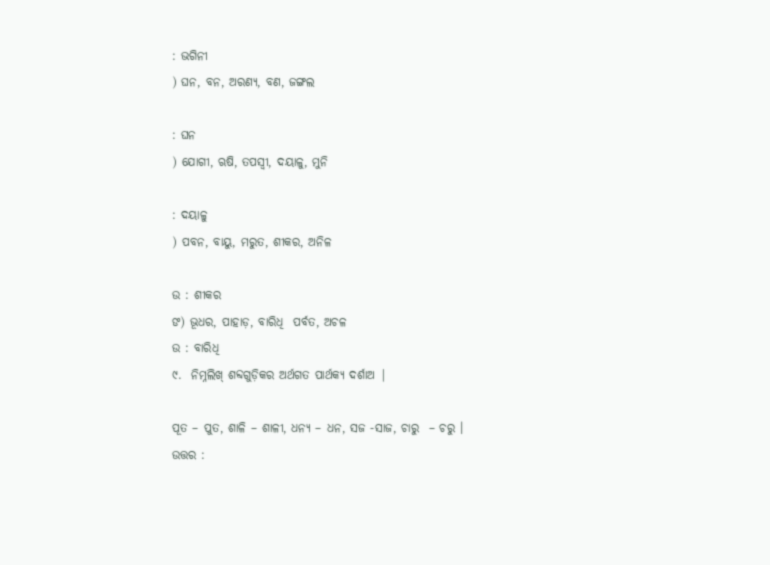: ଭଗିନୀ
) ଘନ, ବନ, ଅରଣ୍ୟ, ବଣ, ଜଙ୍ଗଲ

: ଘନ
) ଯୋଗୀ, ଋଷି, ତପସ୍ୱୀ, ଦୟାଳୁ, ମୁନି

: ଦୟାଳୁ
) ପବନ, ବାୟୁ, ମରୁତ, ଶୀକର, ଅନିଳ

ଉ : ଶୀକର
ଙ) ଭୂଧର, ପାହାଡ଼, ବାରିଧି  ପର୍ବତ, ଅଚଳ
ଉ : ବାରିଧି
୯.  ନିମ୍ନଲିଖ୍ ଶବ୍ଦଗୁଡ଼ିକର ଅର୍ଥଗତ ପାର୍ଥକ୍ୟ ଦର୍ଶାଅ |

ପୂତ – ପୁତ, ଶାଳି – ଶାଳୀ, ଧନ୍ୟ – ଧନ, ସଜ -ସାଜ, ଚାରୁ  – ଚରୁ ।
ଉତ୍ତର :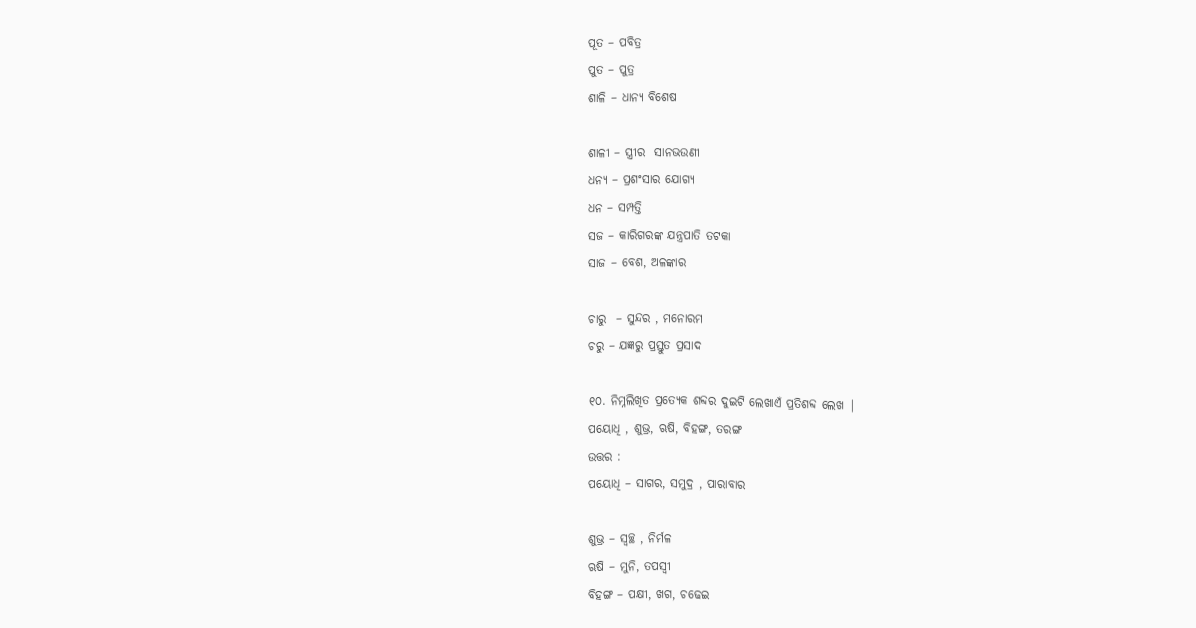ପୂତ – ପବିତ୍ର
ପୁତ – ପୁତ୍ର
ଶାଳି – ଧାନ୍ୟ ବିଶେଷ

ଶାଳୀ – ସ୍ତ୍ରୀର  ସାନଭଉଣୀ
ଧନ୍ୟ – ପ୍ରଶଂସାର ଯୋଗ୍ୟ
ଧନ – ସମ୍ପତ୍ତି
ସଜ – କାରିଗରଙ୍କ ଯନ୍ତ୍ରପାତି ତଟକା
ସାଜ – ବେଶ, ଅଳଙ୍କାର

ଚାରୁ  – ସୁନ୍ଦର , ମନୋରମ
ଚରୁ – ଯଜ୍ଞରୁ ପ୍ରସ୍ତୁତ ପ୍ରସାଦ

୧୦. ନିମ୍ନଲିଖିତ ପ୍ରତ୍ୟେକ ଶବ୍ଦର ଦୁଇଟି ଲେଖାଏଁ ପ୍ରତିଶବ୍ଦ ଲେଖ |
ପୟୋଧି , ଶୁଭ୍ର, ଋଷି, ବିହଙ୍ଗ, ତରଙ୍ଗ
ଉତ୍ତର :
ପୟୋଧି – ସାଗର, ସମୁଦ୍ର , ପାରାବାର

ଶୁଭ୍ର – ସ୍ଵଚ୍ଛ , ନିର୍ମଳ
ଋଷି – ମୁନି, ତପସ୍ଵୀ
ବିହଙ୍ଗ – ପକ୍ଷୀ, ଖଗ, ଚଢେଇ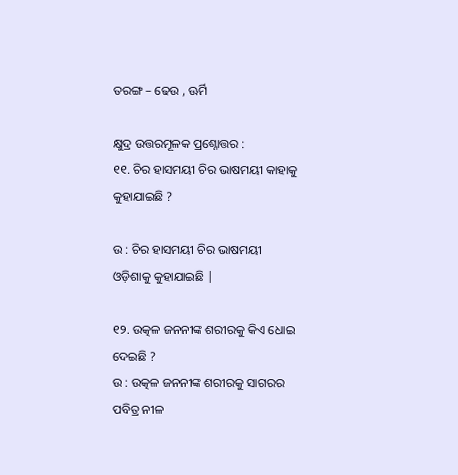ତରଙ୍ଗ – ଢେଉ , ଊର୍ମି

କ୍ଷୁଦ୍ର ଉତ୍ତରମୂଳକ ପ୍ରଶ୍ନୋତ୍ତର :
୧୧. ଚିର ହାସମୟୀ ଚିର ଭାଷମୟୀ କାହାକୁ କୁହାଯାଇଛି ?

ଉ : ଚିର ହାସମୟୀ ଚିର ଭାଷମୟୀ ଓଡ଼ିଶାକୁ କୁହାଯାଇଛି |

୧୨. ଉତ୍କଳ ଜନନୀଙ୍କ ଶରୀରକୁ କିଏ ଧୋଇ ଦେଇଛି ?
ଉ : ଉତ୍କଳ ଜନନୀଙ୍କ ଶରୀରକୁ ସାଗରର ପବିତ୍ର ନୀଳ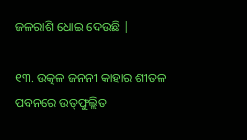ଜଳରାଶି ଧୋଇ ଦେଉଛି |

୧୩. ଉତ୍କଳ ଜନନୀ କାହାର ଶୀତଳ ପବନରେ ଉତ୍‌ଫୁଲ୍ଲିତ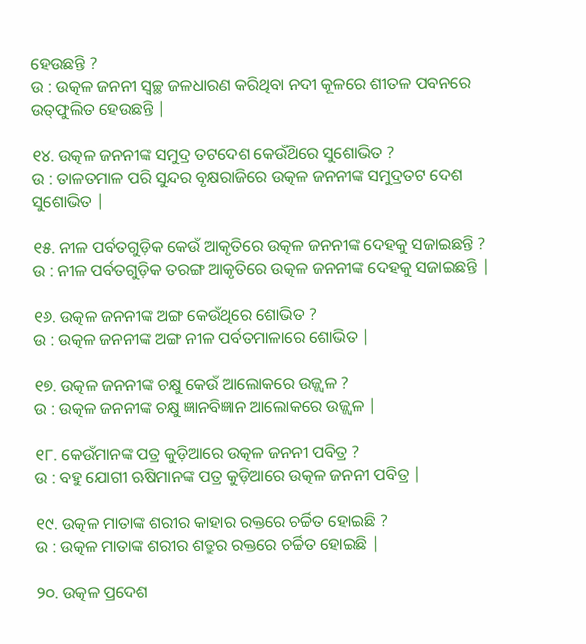ହେଉଛନ୍ତି ?
ଉ : ଉତ୍କଳ ଜନନୀ ସ୍ଵଚ୍ଛ ଜଳଧାରଣ କରିଥିବା ନଦୀ କୂଳରେ ଶୀତଳ ପବନରେ ଉତ୍‌ଫୁଲିତ ହେଉଛନ୍ତି |

୧୪. ଉତ୍କଳ ଜନନୀଙ୍କ ସମୁଦ୍ର ତଟଦେଶ କେଉଁଥ‌ିରେ ସୁଶୋଭିତ ?
ଉ : ତାଳତମାଳ ପରି ସୁନ୍ଦର ବୃକ୍ଷରାଜିରେ ଉତ୍କଳ ଜନନୀଙ୍କ ସମୁଦ୍ରତଟ ଦେଶ ସୁଶୋଭିତ |

୧୫. ନୀଳ ପର୍ବତଗୁଡ଼ିକ କେଉଁ ଆକୃତିରେ ଉତ୍କଳ ଜନନୀଙ୍କ ଦେହକୁ ସଜାଇଛନ୍ତି ?
ଉ : ନୀଳ ପର୍ବତଗୁଡ଼ିକ ତରଙ୍ଗ ଆକୃତିରେ ଉତ୍କଳ ଜନନୀଙ୍କ ଦେହକୁ ସଜାଇଛନ୍ତି |

୧୬. ଉତ୍କଳ ଜନନୀଙ୍କ ଅଙ୍ଗ କେଉଁଥିରେ ଶୋଭିତ ?
ଉ : ଉତ୍କଳ ଜନନୀଙ୍କ ଅଙ୍ଗ ନୀଳ ପର୍ବତମାଳାରେ ଶୋଭିତ |

୧୭. ଉତ୍କଳ ଜନନୀଙ୍କ ଚକ୍ଷୁ କେଉଁ ଆଲୋକରେ ଉଜ୍ଜ୍ଵଳ ?
ଉ : ଉତ୍କଳ ଜନନୀଙ୍କ ଚକ୍ଷୁ ଜ୍ଞାନବିଜ୍ଞାନ ଆଲୋକରେ ଉଜ୍ଜ୍ଵଳ |

୧୮. କେଉଁମାନଙ୍କ ପତ୍ର କୁଡ଼ିଆରେ ଉତ୍କଳ ଜନନୀ ପବିତ୍ର ?
ଉ : ବହୁ ଯୋଗୀ ଋଷିମାନଙ୍କ ପତ୍ର କୁଡ଼ିଆରେ ଉତ୍କଳ ଜନନୀ ପବିତ୍ର |

୧୯. ଉତ୍କଳ ମାତାଙ୍କ ଶରୀର କାହାର ରକ୍ତରେ ଚର୍ଚ୍ଚିତ ହୋଇଛି ?
ଉ : ଉତ୍କଳ ମାତାଙ୍କ ଶରୀର ଶତ୍ରୁର ରକ୍ତରେ ଚର୍ଚ୍ଚିତ ହୋଇଛି |

୨୦. ଉତ୍କଳ ପ୍ରଦେଶ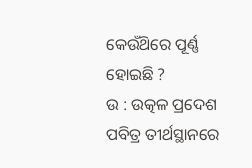କେଉଁଥ‌ିରେ ପୂର୍ଣ୍ଣ ହୋଇଛି ?
ଉ : ଉତ୍କଳ ପ୍ରଦେଶ ପବିତ୍ର ତୀର୍ଥସ୍ଥାନରେ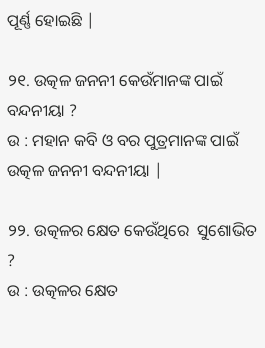ପୂର୍ଣ୍ଣ ହୋଇଛି |

୨୧. ଉତ୍କଳ ଜନନୀ କେଉଁମାନଙ୍କ ପାଇଁ ବନ୍ଦନୀୟା ?
ଉ : ମହାନ କବି ଓ ବର ପୁତ୍ରମାନଙ୍କ ପାଇଁ ଉତ୍କଳ ଜନନୀ ବନ୍ଦନୀୟା |

୨୨. ଉତ୍କଳର କ୍ଷେତ କେଉଁଥିରେ  ସୁଶୋଭିତ ?
ଉ : ଉତ୍କଳର କ୍ଷେତ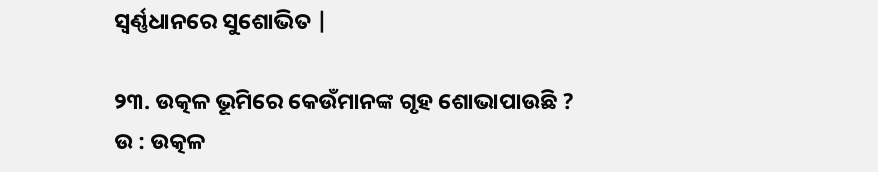ସ୍ଵର୍ଣ୍ଣଧାନରେ ସୁଶୋଭିତ |

୨୩. ଉତ୍କଳ ଭୂମିରେ କେଉଁମାନଙ୍କ ଗୃହ ଶୋଭାପାଉଛି ?
ଉ : ଉତ୍କଳ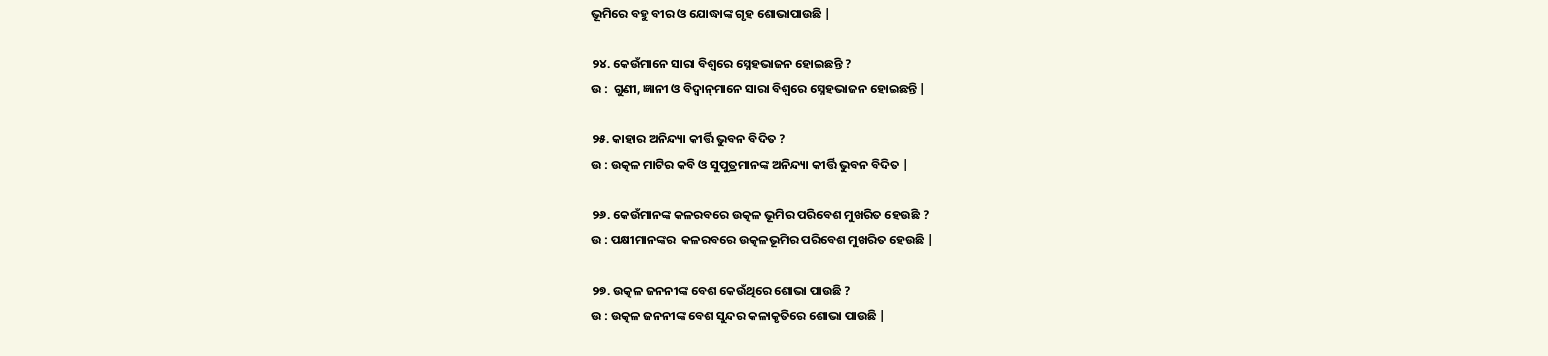ଭୂମିରେ ବହୁ ବୀର ଓ ଯୋଦ୍ଧାଙ୍କ ଗୃହ ଶୋଭାପାଉଛି |

୨୪. କେଉଁମାନେ ସାରା ବିଶ୍ୱରେ ସ୍ନେହଭାଜନ ହୋଇଛନ୍ତି ?
ଉ :  ଗୁଣୀ, ଜ୍ଞାନୀ ଓ ବିଦ୍ୱାନ୍‌ମାନେ ସାରା ବିଶ୍ଵରେ ସ୍ନେହଭାଜନ ହୋଇଛନ୍ତି |

୨୫. କାହାର ଅନିନ୍ଦ୍ୟା କୀର୍ତ୍ତି ଭୁବନ ବିଦିତ ?
ଉ : ଉତ୍କଳ ମାଟିର କବି ଓ ସୁପୁତ୍ରମାନଙ୍କ ଅନିନ୍ଦ୍ୟା କୀର୍ତ୍ତି ଭୁବନ ବିଦିତ |

୨୬. କେଉଁମାନଙ୍କ କଳରବରେ ଉତ୍କଳ ଭୂମିର ପରିବେଶ ମୁଖରିତ ହେଉଛି ?
ଉ : ପକ୍ଷୀମାନଙ୍କର  କଳରବରେ ଉତ୍କଳଭୂମିର ପରିବେଶ ମୁଖରିତ ହେଉଛି |

୨୭. ଉତ୍କଳ ଜନନୀଙ୍କ ବେଶ କେଉଁଥିରେ ଶୋଭା ପାଉଛି ?
ଉ : ଉତ୍କଳ ଜନନୀଙ୍କ ବେଶ ସୁନ୍ଦର କଳାକୃତିରେ ଶୋଭା ପାଉଛି |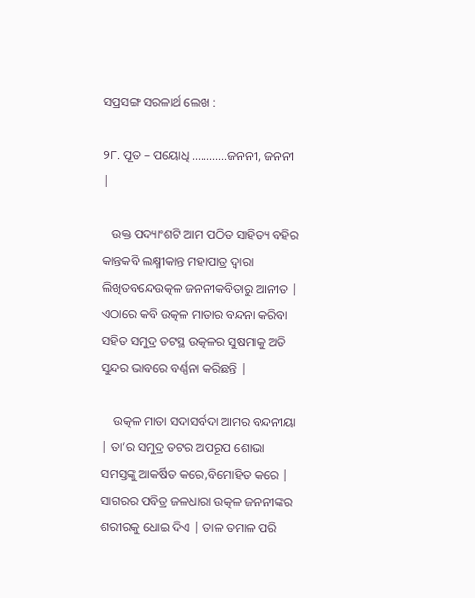ସପ୍ରସଙ୍ଗ ସରଳାର୍ଥ ଲେଖ :

୨୮. ପୂତ – ପୟୋଧି ............ଜନନୀ, ଜନନୀ |

   ଉକ୍ତ ପଦ୍ୟାଂଶଟି ଆମ ପଠିତ ସାହିତ୍ୟ ବହିର କାନ୍ତକବି ଲକ୍ଷ୍ମୀକାନ୍ତ ମହାପାତ୍ର ଦ୍ଵାରା ଲିଖିତବନ୍ଦେଉତ୍କଳ ଜନନୀକବିତାରୁ ଆନୀତ | ଏଠାରେ କବି ଉତ୍କଳ ମାତାର ବନ୍ଦନା କରିବା ସହିତ ସମୁଦ୍ର ତଟସ୍ଥ ଉତ୍କଳର ସୁଷମାକୁ ଅତି ସୁନ୍ଦର ଭାବରେ ବର୍ଣ୍ଣନା କରିଛନ୍ତି |

    ଉତ୍କଳ ମାତା ସଦାସର୍ବଦା ଆମର ବନ୍ଦନୀୟା | ତା’ର ସମୁଦ୍ର ତଟର ଅପରୂପ ଶୋଭା ସମସ୍ତଙ୍କୁ ଆକର୍ଷିତ କରେ,ବିମୋହିତ କରେ | ସାଗରର ପବିତ୍ର ଜଳଧାରା ଉତ୍କଳ ଜନନୀଙ୍କର ଶରୀରକୁ ଧୋଇ ଦିଏ | ତାଳ ତମାଳ ପରି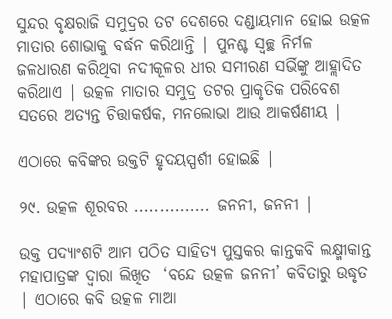ସୁନ୍ଦର ବୃକ୍ଷରାଜି ସମୁଦ୍ରର ତଟ ଦେଶରେ ଦଣ୍ଡାୟମାନ ହୋଇ ଉତ୍କଳ ମାତାର ଶୋଭାକୁ ବର୍ଦ୍ଧନ କରିଥାନ୍ତି | ପୁନଶ୍ଚ ସ୍ଵଚ୍ଛ ନିର୍ମଳ ଜଳଧାରଣ କରିଥିବା ନଦୀକୂଳର ଧୀର ସମୀରଣ ସର୍ଭିଙ୍କୁ ଆହ୍ଲାଦିତ କରିଥାଏ | ଉତ୍କଳ ମାତାର ସମୁଦ୍ର ତଟର ପ୍ରାକୃତିକ ପରିବେଶ ସତରେ ଅତ୍ୟନ୍ତ ଚିତ୍ତାକର୍ଷକ, ମନଲୋଭା ଆଉ ଆକର୍ଷଣୀୟ |

ଏଠାରେ କବିଙ୍କର ଉକ୍ତଟି ହୃଦୟସ୍ପର୍ଶୀ ହୋଇଛି |

୨୯. ଉତ୍କଳ ଶୂରବର ............... ଜନନୀ, ଜନନୀ |

ଉକ୍ତ ପଦ୍ୟାଂଶଟି ଆମ ପଠିତ ସାହିତ୍ୟ ପୁସ୍ତକର କାନ୍ତକବି ଲକ୍ଷ୍ମୀକାନ୍ତ ମହାପାତ୍ରଙ୍କ ଦ୍ଵାରା ଲିଖିତ  ‘ବନ୍ଦେ ଉତ୍କଳ ଜନନୀ’ କବିତାରୁ ଉଦ୍ଧୃତ | ଏଠାରେ କବି ଉତ୍କଳ ମାଆ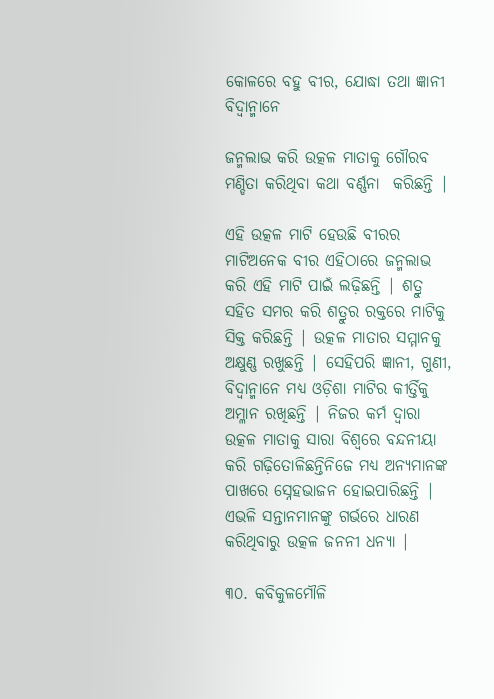କୋଳରେ ବହୁ ବୀର, ଯୋଦ୍ଧା ତଥା ଜ୍ଞାନୀ ବିଦ୍ଵାନ୍ମାନେ

ଜନ୍ମଲାଭ କରି ଉତ୍କଳ ମାତାକୁ ଗୌରବ ମଣ୍ଡିତା କରିଥିବା କଥା ବର୍ଣ୍ଣନା  କରିଛନ୍ତି |

ଏହି ଉତ୍କଳ ମାଟି ହେଉଛି ବୀରର ମାଟିଅନେକ ବୀର ଏହିଠାରେ ଜନ୍ମଲାଭ କରି ଏହି ମାଟି ପାଇଁ ଲଢ଼ିଛନ୍ତି | ଶତ୍ରୁ ସହିତ ସମର କରି ଶତ୍ରୁର ରକ୍ତରେ ମାଟିକୁ ସିକ୍ତ କରିଛନ୍ତି | ଉତ୍କଳ ମାତାର ସମ୍ମାନକୁ ଅକ୍ଷୁଣ୍ଣ ରଖୁଛନ୍ତି | ସେହିପରି ଜ୍ଞାନୀ, ଗୁଣୀ, ବିଦ୍ଵାନ୍ମାନେ ମଧ୍ୟ ଓଡ଼ିଶା ମାଟିର କୀର୍ତ୍ତିକୁ ଅମ୍ଳାନ ରଖିଛନ୍ତି | ନିଜର କର୍ମ ଦ୍ଵାରା  ଉତ୍କଳ ମାତାକୁ ସାରା ବିଶ୍ଵରେ ବନ୍ଦନୀୟା କରି ଗଢ଼ିତୋଳିଛନ୍ତିନିଜେ ମଧ୍ୟ ଅନ୍ୟମାନଙ୍କ ପାଖରେ ସ୍ନେହଭାଜନ ହୋଇପାରିଛନ୍ତି | ଏଭଳି ସନ୍ତାନମାନଙ୍କୁ ଗର୍ଭରେ ଧାରଣ କରିଥିବାରୁ ଉତ୍କଳ ଜନନୀ ଧନ୍ୟା |

୩୦. କବିକୁଳମୌଳି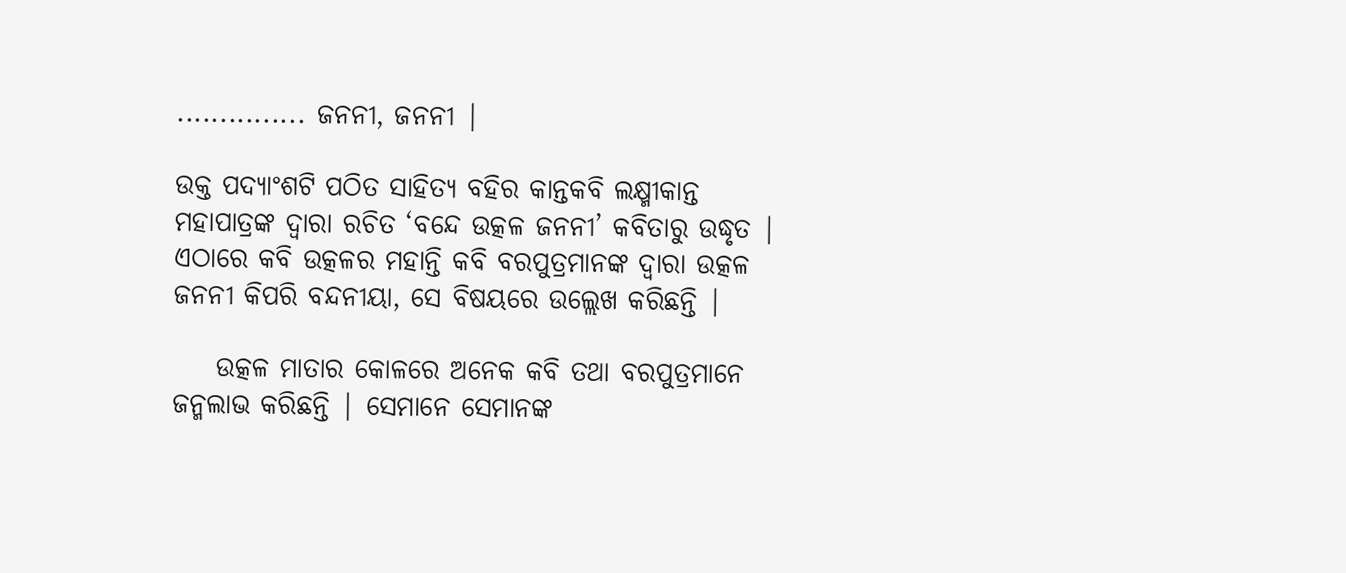............... ଜନନୀ, ଜନନୀ |

ଉକ୍ତ ପଦ୍ୟାଂଶଟି ପଠିତ ସାହିତ୍ୟ ବହିର କାନ୍ତକବି ଲକ୍ଷ୍ମୀକାନ୍ତ ମହାପାତ୍ରଙ୍କ ଦ୍ଵାରା ରଚିତ ‘ବନ୍ଦେ ଉତ୍କଳ ଜନନୀ’ କବିତାରୁ ଉଦ୍ଧୃତ | ଏଠାରେ କବି ଉତ୍କଳର ମହାନ୍ତି କବି ବରପୁତ୍ରମାନଙ୍କ ଦ୍ଵାରା ଉତ୍କଳ ଜନନୀ କିପରି ବନ୍ଦନୀୟା, ସେ ବିଷୟରେ ଉଲ୍ଲେଖ କରିଛନ୍ତି |

    ଉତ୍କଳ ମାତାର କୋଳରେ ଅନେକ କବି ତଥା ବରପୁତ୍ରମାନେ ଜନ୍ମଲାଭ କରିଛନ୍ତି | ସେମାନେ ସେମାନଙ୍କ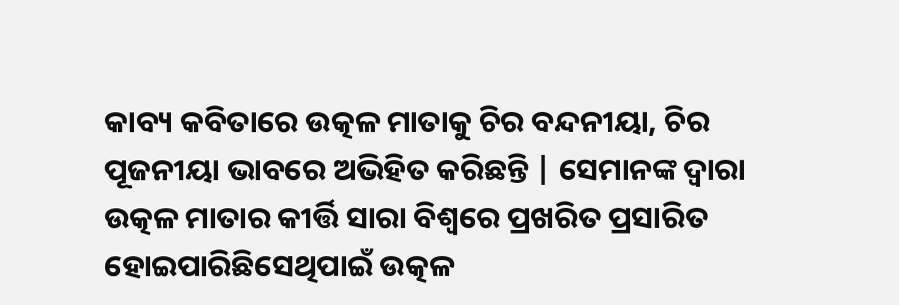କାବ୍ୟ କବିତାରେ ଉତ୍କଳ ମାତାକୁ ଚିର ବନ୍ଦନୀୟା, ଚିର ପୂଜନୀୟା ଭାବରେ ଅଭିହିତ କରିଛନ୍ତି | ସେମାନଙ୍କ ଦ୍ଵାରା  ଉତ୍କଳ ମାତାର କୀର୍ତ୍ତି ସାରା ବିଶ୍ଵରେ ପ୍ରଖରିତ ପ୍ରସାରିତ ହୋଇପାରିଛିସେଥିପାଇଁ ଉତ୍କଳ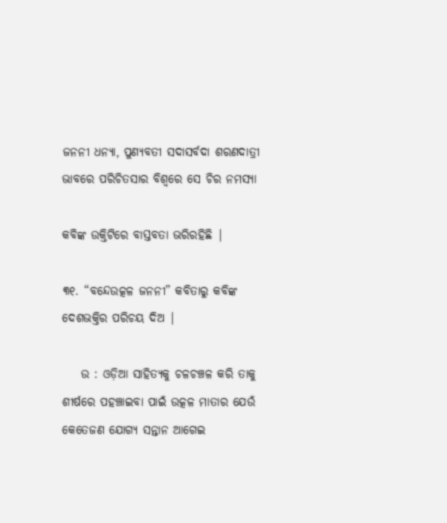ଜନନୀ ଧନ୍ୟା, ପୁଣ୍ୟବତୀ ସଦାସର୍ବଦା ଶରଣଦାତ୍ରୀ ଭାବରେ ପରିଚିତସାର ବିଶ୍ଵରେ ସେ ଚିର ନମସ୍ୟା

କବିଙ୍କ ଉକ୍ତିଟିରେ ବାସ୍ତବତା ଭରିରହିଛି |

୩୧. “ବନ୍ଦେଉତ୍କଳ ଜନନୀ” କବିତାରୁ କବିଙ୍କ ଦେଶଭକ୍ତିର ପରିଚୟ ଦିଅ |

    ଉ : ଓଡ଼ିଆ ସାହିତ୍ୟକୁ ଚଳଚଞ୍ଚଳ କରି ତାକୁ ଶୀର୍ଷରେ ପହଞ୍ଚାଇବା ପାଇଁ ଉତ୍କଳ ମାତାର ଯେଉଁ କେତେଜଣ ଯୋଗ୍ୟ ସନ୍ତାନ ଆଗେଇ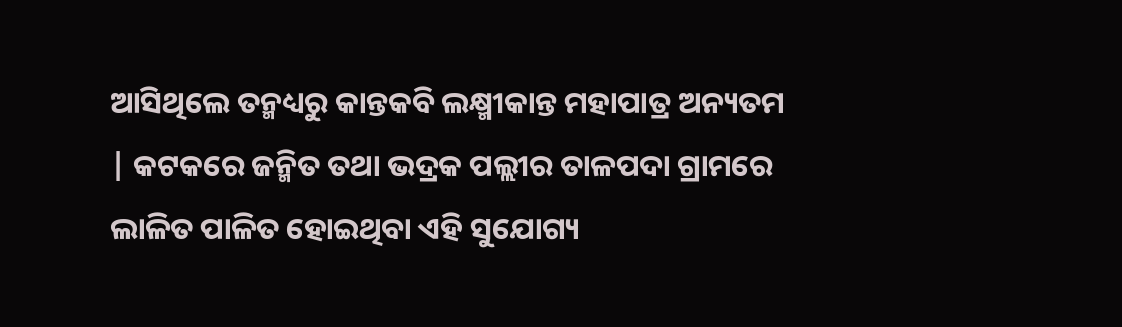ଆସିଥିଲେ ତନ୍ମଧ୍ୟରୁ କାନ୍ତକବି ଲକ୍ଷ୍ମୀକାନ୍ତ ମହାପାତ୍ର ଅନ୍ୟତମ | କଟକରେ ଜନ୍ମିତ ତଥା ଭଦ୍ରକ ପଲ୍ଲୀର ତାଳପଦା ଗ୍ରାମରେ ଲାଳିତ ପାଳିତ ହୋଇଥିବା ଏହି ସୁଯୋଗ୍ୟ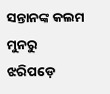ସନ୍ତାନଙ୍କ କଲମ ମୁନରୁ ଝରିପଡ଼େ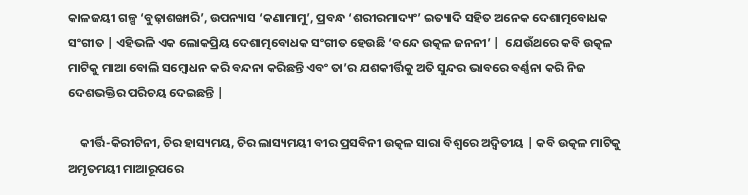କାଳଜୟୀ ଗଳ୍ପ ‘ବୁଢ଼ାଶଙ୍ଖାରି’, ଉପନ୍ୟାସ ‘କଣାମାମୁ’, ପ୍ରବନ୍ଧ ‘ଶରୀରମାଦ୍ୟଂ’ ଇତ୍ୟାଦି ସହିତ ଅନେକ ଦେଶାତ୍ମବୋଧକ ସଂଗୀତ | ଏହିଭଳି ଏକ ଲୋକପ୍ରିୟ ଦେଶାତ୍ମବୋଧକ ସଂଗୀତ ହେଉଛି ‘ବନ୍ଦେ ଉତ୍କଳ ଜନନୀ’ |  ଯେଉଁଥରେ କବି ଉତ୍କଳ ମାଟିକୁ ମାଆ ବୋଲି ସମ୍ବୋଧନ କରି ବନ୍ଦନା କରିଛନ୍ତି ଏବଂ ତା’ର ଯଶକୀର୍ତ୍ତିକୁ ଅତି ସୁନ୍ଦର ଭାବରେ ବର୍ଣ୍ଣନା କରି ନିଜ ଦେଶଭକ୍ତିର ପରିଚୟ ଦେଇଛନ୍ତି |

    କୀର୍ତ୍ତି-କିରୀଟିନୀ, ଚିର ହାସ୍ୟମୟ, ଚିର ଲାସ୍ୟମୟୀ ବୀର ପ୍ରସବିନୀ ଉତ୍କଳ ସାରା ବିଶ୍ଵରେ ଅଦ୍ଵିତୀୟ | କବି ଉତ୍କଳ ମାଟିକୁ ଅମୃତମୟୀ ମାଆରୂପରେ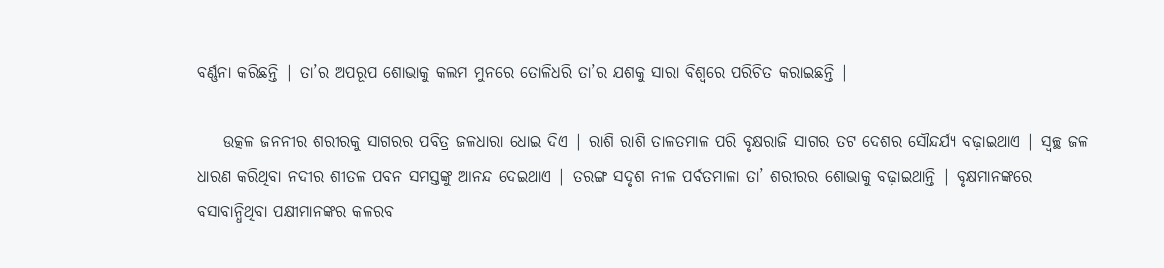ବର୍ଣ୍ଣନା କରିଛନ୍ତି | ତା’ର ଅପରୂପ ଶୋଭାକୁ କଲମ ମୁନରେ ତୋଳିଧରି ତା’ର ଯଶକୁ ସାରା ବିଶ୍ଵରେ ପରିଚିତ କରାଇଛନ୍ତି |

    ଉତ୍କଳ ଜନନୀର ଶରୀରକୁ ସାଗରର ପବିତ୍ର ଜଳଧାରା ଧୋଇ ଦିଏ | ରାଶି ରାଶି ତାଳତମାଳ ପରି ବୃକ୍ଷରାଜି ସାଗର ତଟ ଦେଶର ସୌନ୍ଦର୍ଯ୍ୟ ବଢ଼ାଇଥାଏ | ସ୍ଵଚ୍ଛ ଜଳ ଧାରଣ କରିଥିବା ନଦୀର ଶୀତଳ ପବନ ସମସ୍ତଙ୍କୁ ଆନନ୍ଦ ଦେଇଥାଏ | ତରଙ୍ଗ ସଦୃଶ ନୀଳ ପର୍ବତମାଳା ତା’ ଶରୀରର ଶୋଭାକୁ ବଢ଼ାଇଥାନ୍ତି | ବୃକ୍ଷମାନଙ୍କରେ ବସାବାନ୍ଧିଥିବା ପକ୍ଷୀମାନଙ୍କର କଳରବ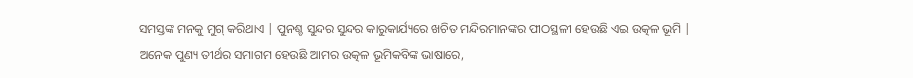ସମସ୍ତଙ୍କ ମନକୁ ମୁଗ୍ କରିଥାଏ | ପୁନଶ୍ଚ ସୁନ୍ଦର ସୁନ୍ଦର କାରୁକାର୍ଯ୍ୟରେ ଖଚିତ ମନ୍ଦିରମାନଙ୍କର ପୀଠସ୍ଥଳୀ ହେଉଛି ଏଇ ଉତ୍କଳ ଭୂମି | ଅନେକ ପୁଣ୍ୟ ତୀର୍ଥର ସମାଗମ ହେଉଛି ଆମର ଉତ୍କଳ ଭୂମିକବିଙ୍କ ଭାଷାରେ,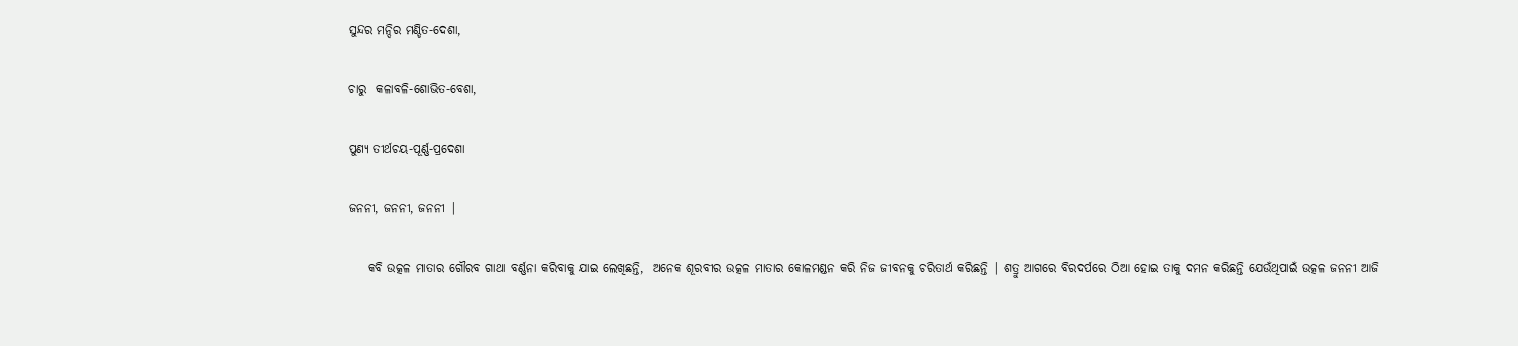ସୁନ୍ଦର ମନ୍ଦିର ମଣ୍ଡିତ-ଦେଶା,

ଚାରୁ  କଳାବଳି-ଶୋଭିତ-ବେଶା,

ପୁଣ୍ୟ ତୀର୍ଥଚୟ-ପୂର୍ଣ୍ଣ-ପ୍ରଦେଶା

ଜନନୀ, ଜନନୀ, ଜନନୀ |

    କବି ଉତ୍କଳ ମାତାର ଗୌରବ ଗାଥା ବର୍ଣ୍ଣନା କରିବାକୁ ଯାଇ ଲେଖିଛନ୍ତି,  ଅନେକ ଶୂରବୀର ଉତ୍କଳ ମାତାର କୋଳମଣ୍ଡନ କରି ନିଜ ଜୀବନକୁ ଚରିତାର୍ଥ କରିଛନ୍ତି | ଶତ୍ରୁ ଆଗରେ ବିରଦର୍ପରେ ଠିଆ ହୋଇ ତାକୁ ଦମନ କରିଛନ୍ତି ଯେଉଁଥିପାଇଁ ଉତ୍କଳ ଜନନୀ ଆଜି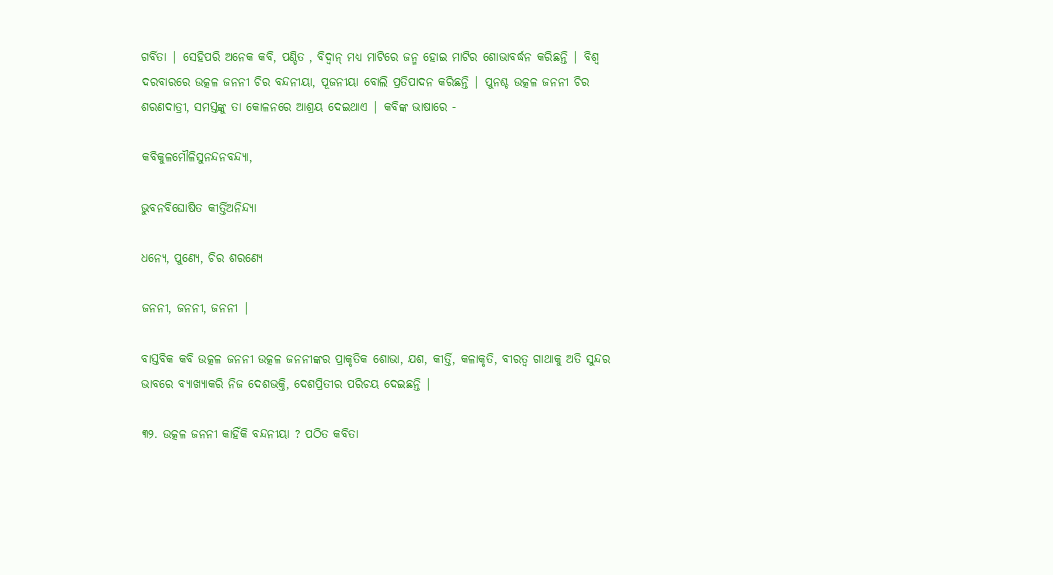ଗର୍ବିତା | ସେହିପରି ଅନେକ କବି, ପଣ୍ଡିତ , ବିଦ୍ଵାନ୍ ମଧ୍ୟ ମାଟିରେ ଜନ୍ମ ହୋଇ ମାଟିର ଶୋଭାବର୍ଦ୍ଧନ କରିଛନ୍ତି | ବିଶ୍ଵ ଦରବାରରେ ଉତ୍କଳ ଜନନୀ ଚିର ବନ୍ଦନୀୟା, ପୂଜନୀୟା ବୋଲି ପ୍ରତିପାଦନ କରିଛନ୍ତି | ପୁନଶ୍ଚ ଉତ୍କଳ ଜନନୀ ଚିର ଶରଣଦାତ୍ରୀ, ସମସ୍ତଙ୍କୁ ତା କୋଳନରେ ଆଶ୍ରୟ ଦେଇଥାଏ | କବିଙ୍କ ଭାଷାରେ -

କବିକୁଳମୌଳିସୁନନ୍ଦନବନ୍ଦ୍ୟା,

ଭୁବନବିଘୋଷିତ କୀର୍ତ୍ତିଅନିନ୍ଦ୍ୟା

ଧନ୍ୟେ, ପୁଣ୍ୟେ, ଚିର ଶରଣ୍ୟେ

ଜନନୀ, ଜନନୀ, ଜନନୀ |

ବାସ୍ତବିକ କବି ଉତ୍କଳ ଜନନୀ ଉତ୍କଳ ଜନନୀଙ୍କର ପ୍ରାକୃତିକ ଶୋଭା, ଯଶ, କୀର୍ତ୍ତି, କଳାକୃତି, ବୀରତ୍ଵ ଗାଥାକୁ ଅତି ସୁନ୍ଦର ଭାବରେ ବ୍ୟାଖ୍ୟାକରି ନିଜ ଦେଶଭକ୍ତି, ଦେଶପ୍ରିତୀର ପରିଚୟ ଦେଇଛନ୍ତି |

୩୨. ଉତ୍କଳ ଜନନୀ କାହିଁକି ବନ୍ଦନୀୟା ? ପଠିତ କବିତା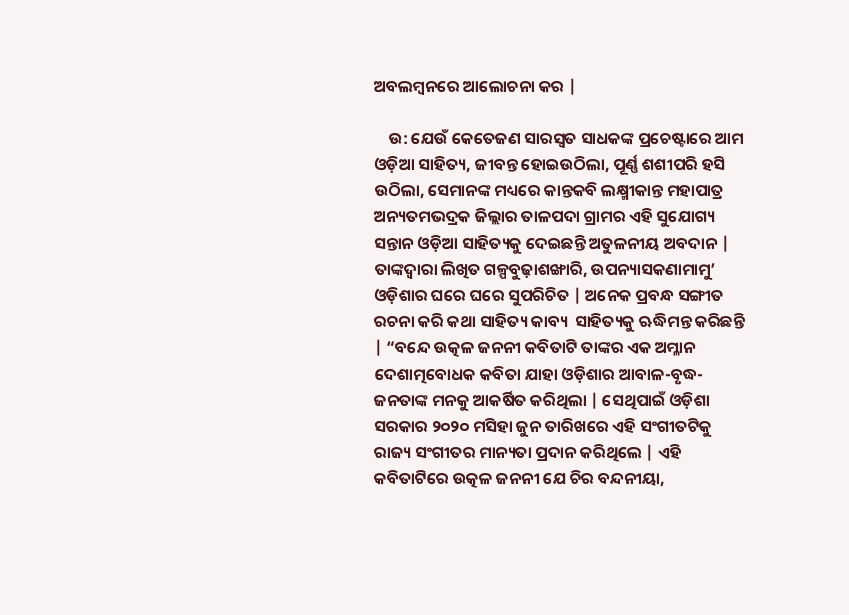ଅବଲମ୍ବନରେ ଆଲୋଚନା କର |

    ଉ: ଯେଉଁ କେତେଜଣ ସାରସ୍ଵତ ସାଧକଙ୍କ ପ୍ରଚେଷ୍ଟାରେ ଆମ ଓଡ଼ିଆ ସାହିତ୍ୟ, ଜୀବନ୍ତ ହୋଇଉଠିଲା, ପୂର୍ଣ୍ଣ ଶଶୀପରି ହସି ଉଠିଲା, ସେମାନଙ୍କ ମଧ୍ୟରେ କାନ୍ତକବି ଲକ୍ଷ୍ମୀକାନ୍ତ ମହାପାତ୍ର ଅନ୍ୟତମଭଦ୍ରକ ଜିଲ୍ଲାର ତାଳପଦା ଗ୍ରାମର ଏହି ସୁଯୋଗ୍ୟ ସନ୍ତାନ ଓଡ଼ିଆ ସାହିତ୍ୟକୁ ଦେଇଛନ୍ତି ଅତୁଳନୀୟ ଅବଦାନ | ତାଙ୍କଦ୍ୱାରା ଲିଖିତ ଗଳ୍ପବୁଢ଼ାଶଙ୍ଖାରି, ଉପନ୍ୟାସକଣାମାମୁ’ ଓଡ଼ିଶାର ଘରେ ଘରେ ସୁପରିଚିତ | ଅନେକ ପ୍ରବନ୍ଧ ସଙ୍ଗୀତ ରଚନା କରି କଥା ସାହିତ୍ୟ କାବ୍ୟ  ସାହିତ୍ୟକୁ ଋଦ୍ଧିମନ୍ତ କରିଛନ୍ତି | “ବନ୍ଦେ ଉତ୍କଳ ଜନନୀ କବିତାଟି ତାଙ୍କର ଏକ ଅମ୍ଳାନ ଦେଶାତ୍ମବୋଧକ କବିତା ଯାହା ଓଡ଼ିଶାର ଆବାଳ-ବୃଦ୍ଧ-ଜନତାଙ୍କ ମନକୁ ଆକର୍ଷିତ କରିଥିଲା | ସେଥିପାଇଁ ଓଡ଼ିଶା ସରକାର ୨୦୨୦ ମସିହା ଜୁନ ତାରିଖରେ ଏହି ସଂଗୀତଟିକୁ ରାଜ୍ୟ ସଂଗୀତର ମାନ୍ୟତା ପ୍ରଦାନ କରିଥିଲେ | ଏହି କବିତାଟିରେ ଉତ୍କଳ ଜନନୀ ଯେ ଚିର ବନ୍ଦନୀୟା,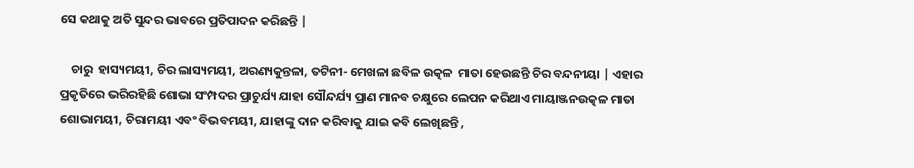ସେ କଥାକୁ ଅତି ସୁନ୍ଦର ଭାବରେ ପ୍ରତିପାଦନ କରିଛନ୍ତି |

    ଚାରୁ  ହାସ୍ୟମୟୀ, ଚିର ଲାସ୍ୟମୟୀ, ଅରଣ୍ୟକୁନ୍ତଳା, ତଟିନୀ- ମେଖଳା ଛବିଳ ଉତ୍କଳ  ମାତା ହେଉଛନ୍ତି ଚିର ବନ୍ଦନୀୟା | ଏହାର ପ୍ରକୃତିରେ ଭରିରହିଛି ଶୋଭା ସଂମ୍ପଦର ପ୍ରାଚୁର୍ଯ୍ୟ ଯାହା ସୌନ୍ଦର୍ଯ୍ୟ ପ୍ରାଣ ମାନବ ଚକ୍ଷୁରେ ଲେପନ କରିଥାଏ ମାୟାଞ୍ଜନଉତ୍କଳ ମାତା ଶୋଭାମୟୀ, ଚିରାମୟୀ ଏବଂ ବିଭବମୟୀ, ଯାହାଙ୍କୁ ଦାନ କରିବାକୁ ଯାଇ କବି ଲେଖିଛନ୍ତି ,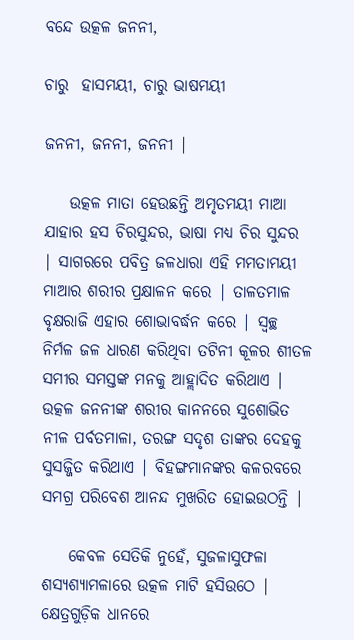ବନ୍ଦେ ଉତ୍କଳ ଜନନୀ,

ଚାରୁ  ହାସମୟୀ, ଚାରୁ ଭାଷମୟୀ

ଜନନୀ, ଜନନୀ, ଜନନୀ |

    ଉତ୍କଳ ମାତା ହେଉଛନ୍ତି ଅମୃତମୟୀ ମାଆ ଯାହାର ହସ ଚିରସୁନ୍ଦର, ଭାଷା ମଧ୍ୟ ଚିର ସୁନ୍ଦର | ସାଗରରେ ପବିତ୍ର ଜଳଧାରା ଏହି ମମତାମୟୀ ମାଆର ଶରୀର ପ୍ରକ୍ଷାଳନ କରେ | ତାଳତମାଳ ବୃକ୍ଷରାଜି ଏହାର ଶୋଭାବର୍ଦ୍ଧନ କରେ | ସ୍ଵଚ୍ଛ  ନିର୍ମଳ ଜଳ ଧାରଣ କରିଥିବା ତଟିନୀ କୂଳର ଶୀତଳ ସମୀର ସମସ୍ତଙ୍କ ମନକୁ ଆହ୍ଲାଦିତ କରିଥାଏ | ଉତ୍କଳ ଜନନୀଙ୍କ ଶରୀର କାନନରେ ସୁଶୋଭିତ ନୀଳ ପର୍ବତମାଳା, ତରଙ୍ଗ ସଦୃଶ ତାଙ୍କର ଦେହକୁ ସୁସଜ୍ଜିତ କରିଥାଏ | ବିହଙ୍ଗମାନଙ୍କର କଳରବରେ ସମଗ୍ର ପରିବେଶ ଆନନ୍ଦ ମୁଖରିତ ହୋଇଉଠନ୍ତି |

    କେବଳ ସେତିକି ନୁହେଁ, ସୁଜଳାସୁଫଳା  ଶସ୍ୟଶ୍ୟାମଳାରେ ଉତ୍କଳ ମାଟି ହସିଉଠେ | କ୍ଷେତ୍ରଗୁଡ଼ିକ ଧାନରେ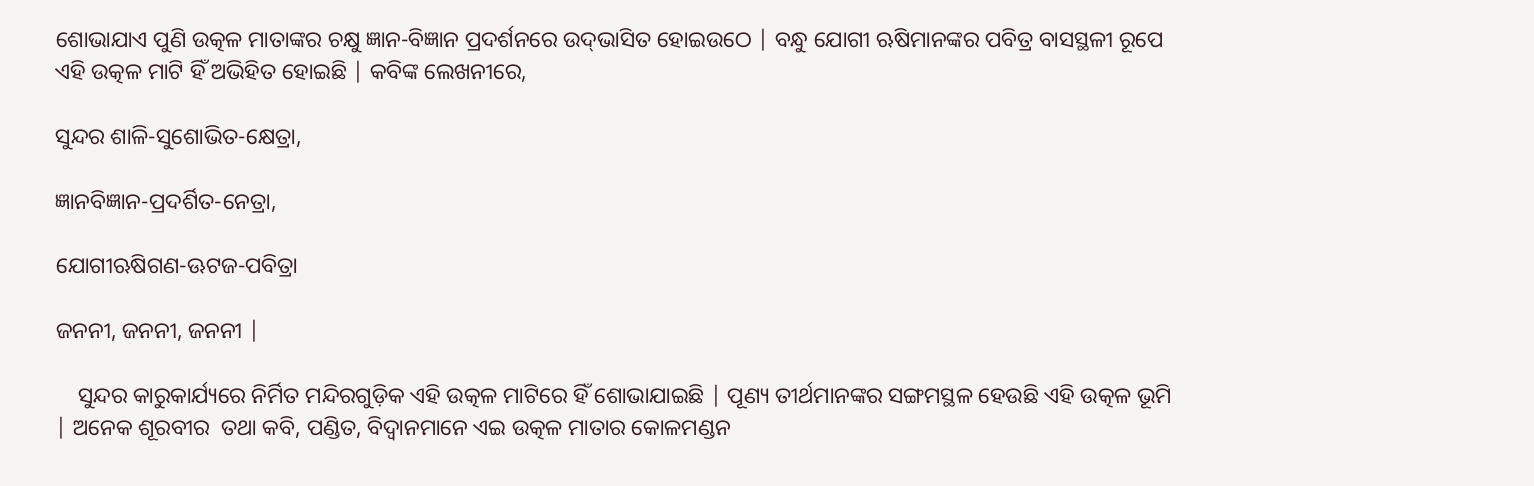ଶୋଭାଯାଏ ପୁଣି ଉତ୍କଳ ମାତାଙ୍କର ଚକ୍ଷୁ ଜ୍ଞାନ-ବିଜ୍ଞାନ ପ୍ରଦର୍ଶନରେ ଉଦ୍‌ଭାସିତ ହୋଇଉଠେ | ବନ୍ଧୁ ଯୋଗୀ ଋଷିମାନଙ୍କର ପବିତ୍ର ବାସସ୍ଥଳୀ ରୂପେ ଏହି ଉତ୍କଳ ମାଟି ହିଁ ଅଭିହିତ ହୋଇଛି | କବିଙ୍କ ଲେଖନୀରେ,

ସୁନ୍ଦର ଶାଳି-ସୁଶୋଭିତ-କ୍ଷେତ୍ରା,

ଜ୍ଞାନବିଜ୍ଞାନ-ପ୍ରଦର୍ଶିତ-ନେତ୍ରା,

ଯୋଗୀଋଷିଗଣ-ଊଟଜ-ପବିତ୍ରା

ଜନନୀ, ଜନନୀ, ଜନନୀ |

    ସୁନ୍ଦର କାରୁକାର୍ଯ୍ୟରେ ନିର୍ମିତ ମନ୍ଦିରଗୁଡ଼ିକ ଏହି ଉତ୍କଳ ମାଟିରେ ହିଁ ଶୋଭାଯାଇଛି | ପୂଣ୍ୟ ତୀର୍ଥମାନଙ୍କର ସଙ୍ଗମସ୍ଥଳ ହେଉଛି ଏହି ଉତ୍କଳ ଭୂମି  | ଅନେକ ଶୂରବୀର  ତଥା କବି, ପଣ୍ଡିତ, ବିଦ୍ଵାନମାନେ ଏଇ ଉତ୍କଳ ମାତାର କୋଳମଣ୍ଡନ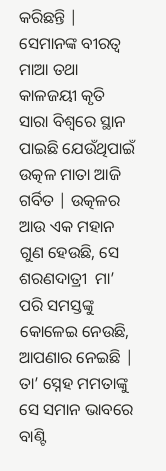କରିଛନ୍ତି | ସେମାନଙ୍କ ବୀରତ୍ଵ  ମାଆ ତଥା  କାଳଜୟୀ କୃତି ସାରା ବିଶ୍ୱରେ ସ୍ଥାନ ପାଇଛି ଯେଉଁଥିପାଇଁ ଉତ୍କଳ ମାତା ଆଜି ଗର୍ବିତ | ଉତ୍କଳର ଆଉ ଏକ ମହାନ ଗୁଣ ହେଉଛି, ସେ ଶରଣଦାତ୍ରୀ  ମା’ ପରି ସମସ୍ତଙ୍କୁ କୋଳେଇ ନେଉଛି, ଆପଣାର ନେଇଛି | ତା’ ସ୍ନେହ ମମତାଙ୍କୁ ସେ ସମାନ ଭାବରେ ବାଣ୍ଟି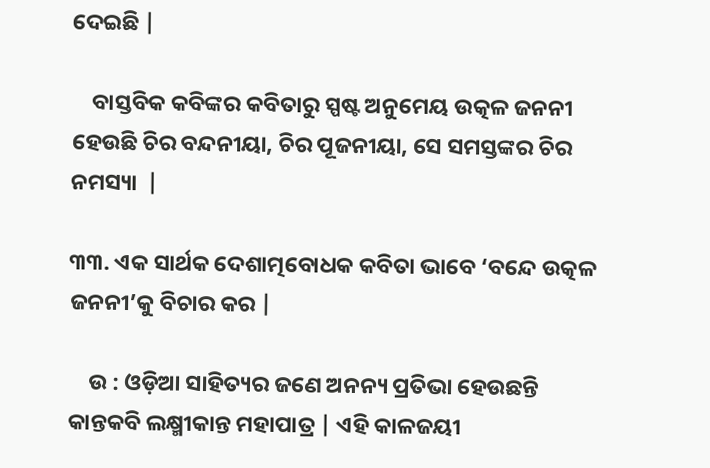ଦେଇଛି |

    ବାସ୍ତବିକ କବିଙ୍କର କବିତାରୁ ସ୍ପଷ୍ଟ ଅନୁମେୟ ଉତ୍କଳ ଜନନୀ ହେଉଛି ଚିର ବନ୍ଦନୀୟା, ଚିର ପୂଜନୀୟା, ସେ ସମସ୍ତଙ୍କର ଚିର ନମସ୍ୟା  |

୩୩. ଏକ ସାର୍ଥକ ଦେଶାତ୍ମବୋଧକ କବିତା ଭାବେ ‘ବନ୍ଦେ ଉତ୍କଳ ଜନନୀ’କୁ ବିଚାର କର |

    ଉ : ଓଡ଼ିଆ ସାହିତ୍ୟର ଜଣେ ଅନନ୍ୟ ପ୍ରତିଭା ହେଉଛନ୍ତି କାନ୍ତକବି ଲକ୍ଷ୍ମୀକାନ୍ତ ମହାପାତ୍ର | ଏହି କାଳଜୟୀ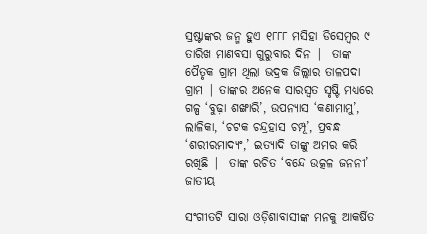ସ୍ରଷ୍ଟାଙ୍କର ଜନ୍ମ ହୁଏ ୧୮୮୮ ମସିହା ଡିସେମ୍ବର ୯ ତାରିଖ ମାଣବସା ଗୁରୁବାର ଦିନ |  ତାଙ୍କ ପୈତୃକ ଗ୍ରାମ ଥିଲା ଭଦ୍ରକ ଜିଲ୍ଲାର ତାଳପଦା ଗ୍ରାମ | ତାଙ୍କର ଅନେକ ସାରସ୍ଵତ ସୃଷ୍ଟି ମଧ୍ୟରେ ଗଳ୍ପ ‘ବୁଢ଼ା ଶଙ୍ଖାରି’, ଉପନ୍ୟାସ ‘କଣାମାମୁ’, ଲାଳିକା, ‘ଚଟକ ଚନ୍ଦ୍ରହାସ ଚମ୍ପୂ’, ପ୍ରବନ୍ଧ ‘ଶରୀରମାଦ୍ୟଂ,’ ଇତ୍ୟାଦି ତାଙ୍କୁ ଅମର କରି ରଖିଛି |  ତାଙ୍କ ରଚିତ ‘ବନ୍ଦେ ଉତ୍କଳ ଜନନୀ’ ଜାତୀୟ

ସଂଗୀତଟି ସାରା ଓଡ଼ିଶାବାସୀଙ୍କ ମନକୁ ଆକର୍ଷିତ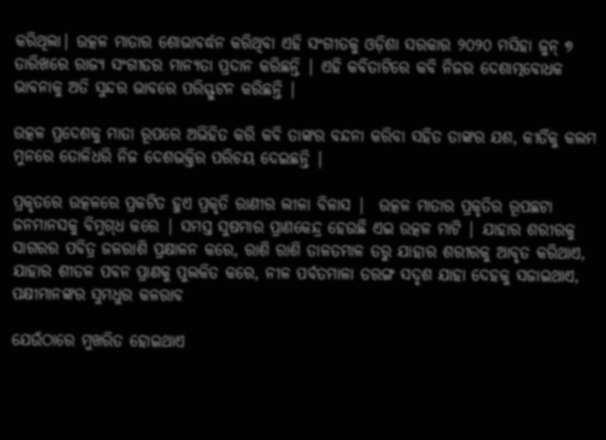କରିଥିଲା| ଉତ୍କଳ ମାତାର ଶୋଭାବର୍ଦ୍ଧନ କରିଥିବା ଏହି ସଂଗୀତକୁ ଓଡ଼ିଶା ସରକାର ୨୦୨୦ ମସିହା ଜୁନ୍ ୭ ତାରିଖରେ ରାଜ୍ୟ ସଂଗୀତର ମାନ୍ୟତା ପ୍ରଦାନ କରିଛନ୍ତି | ଏହି କବିତାଟିରେ କବି ନିଜର ଦେଶାତ୍ମବୋଧକ ଭାବନାକୁ ଅତି ସୁନ୍ଦର ଭାବରେ ପରିସ୍ଫୁଟନ କରିଛନ୍ତି |

ଉତ୍କଳ ପ୍ରଦେଶକୁ ମାତା ରୂପରେ ଅଭିହିତ କରି କବି ତାଙ୍କର ବନ୍ଦନା କରିବା ସହିତ ତାଙ୍କର ଯଶ, କୀର୍ତିକୁ କଲମ ମୁନରେ ତୋଳିଧରି ନିଜ ଦେଶଭକ୍ତିର ପରିଚୟ ଦେଇଛନ୍ତି |

ପ୍ରକୃତରେ ଉତ୍କଳରେ ପ୍ରକଟିତ ହୁଏ ପ୍ରକୃତି ରାଣୀର ଲୀଳା ବିଳାସ |  ଉତ୍କଳ ମାତାର ପ୍ରକୃତିର ରୂପଛଟା ଜନମାନସକୁ ବିମୁଗ୍‌ଧ କରେ | ସମସ୍ତ ସୁଷମାର ପ୍ରାଣକେନ୍ଦ୍ର ହେଉଛି ଏଇ ଉତ୍କଳ ମାଟି | ଯାହାର ଶରୀରକୁ ସାଗରର ପବିତ୍ର ଜଳରାଶି ପ୍ରକ୍ଷାଳନ କରେ, ରାଶି ରାଶି ତାଳତମାଳ ତରୁ ଯାହାର ଶରୀରକୁ ଆବୃତ କରିଥାଏ, ଯାହାର ଶୀତଳ ପବନ ପ୍ରାଣକୁ ପୁଲକିତ କରେ, ନୀଳ ପର୍ବତମାଳା ତରଙ୍ଗ ସଦୃଶ ଯାହା ଦେହକୁ ସଜାଇଥାଏ, ପକ୍ଷୀମାନଙ୍କର ସୁମଧୁର କଳରାବ

ଯେଉଁଠାରେ ମୁଖରିତ ହୋଇଥାଏ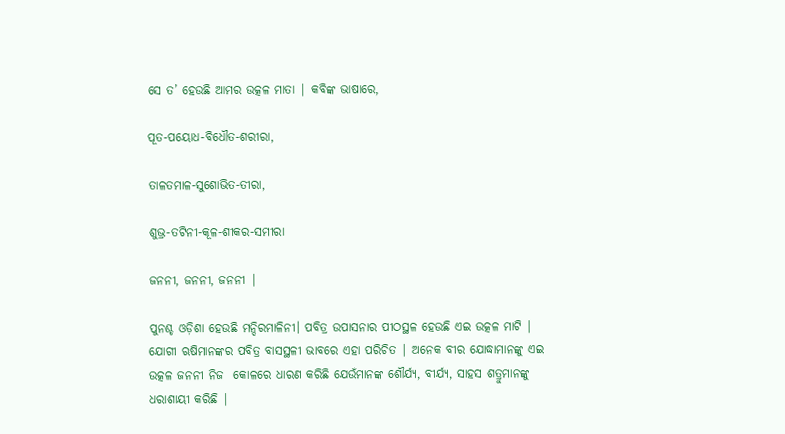ସେ ତ’ ହେଉଛି ଆମର ଉତ୍କଳ ମାତା | କବିଙ୍କ ଭାଷାରେ,

ପୂତ-ପୟୋଧ-ବିଧୌତ-ଶରୀରା,

ତାଳତମାଳ-ସୁଶୋଭିତ-ତୀରା,

ଶୁଭ୍ର-ତଟିନୀ-କୂଳ-ଶୀକର-ସମୀରା

ଜନନୀ, ଜନନୀ, ଜନନୀ |

ପୁନଶ୍ଚ ଓଡ଼ିଶା ହେଉଛି ମନ୍ଦିରମାଳିନୀ। ପବିତ୍ର ଉପାସନାର ପୀଠସ୍ଥଳ ହେଉଛି ଏଇ ଉତ୍କଳ ମାଟି | ଯୋଗୀ ଋଷିମାନଙ୍କର ପବିତ୍ର ବାସସ୍ଥଳୀ ଭାବରେ ଏହା ପରିଚିତ | ଅନେକ ବୀର ଯୋଦ୍ଧାମାନଙ୍କୁ ଏଇ ଉତ୍କଳ ଜନନୀ ନିଜ  କୋଳରେ ଧାରଣ କରିଛି ଯେଉଁମାନଙ୍କ ଶୌର୍ଯ୍ୟ, ବୀର୍ଯ୍ୟ, ସାହସ ଶତ୍ରୁମାନଙ୍କୁ ଧରାଶାୟୀ କରିଛି |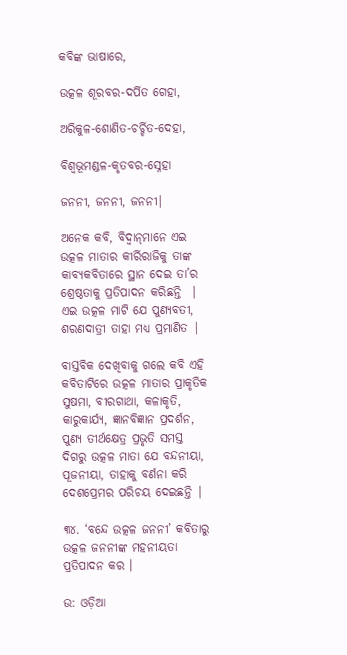କବିଙ୍କ ଭାଷାରେ,

ଉତ୍କଳ ଶୂରବର-ଦର୍ପିତ ଗେହା,

ଅରିକୁଳ-ଶୋଣିତ-ଚର୍ଚ୍ଚିତ-ଦେହା,

ବିଶ୍ବଭୂମଣ୍ଡଳ-କୃତବର-ସ୍ନେହା

ଜନନୀ, ଜନନୀ, ଜନନୀ|

ଅନେକ କବି, ବିଦ୍ଵାନ୍‌ମାନେ ଏଇ ଉତ୍କଳ ମାତାର କୀର୍ରିରାଜିକୁ ତାଙ୍କ କାବ୍ୟକବିତାରେ ସ୍ଥାନ ଦେଇ ତା’ର ଶ୍ରେଷ୍ଠତାକୁ ପ୍ରତିପାଦନ କରିଛନ୍ତି  | ଏଇ ଉତ୍କଳ ମାଟି ଯେ ପୁଣ୍ୟବତୀ, ଶରଣଦାତ୍ରୀ ତାହା ମଧ୍ୟ ପ୍ରମାଣିତ |

ବାସ୍ତବିକ ଦେଖିବାକୁ ଗଲେ କବି ଏହି କବିତାଟିରେ ଉତ୍କଳ ମାତାର ପ୍ରାକୃତିକ ସୁଷମା, ବୀରଗାଥା, କଳାକୃତି, କାରୁକାର୍ଯ୍ୟ, ଜ୍ଞାନବିଜ୍ଞାନ ପ୍ରଦର୍ଶନ, ପୁଣ୍ୟ ତୀର୍ଥକ୍ଷେତ୍ର ପ୍ରଭୃତି ସମସ୍ତ ଦିଗରୁ ଉତ୍କଳ ମାତା ଯେ ବନ୍ଦନୀୟା, ପୂଜନୀୟା, ତାହାକୁ ବର୍ଣନା କରି ଦେଶପ୍ରେମର ପରିଚୟ ଦେଇଛନ୍ତି |

୩୪. ‘ବନ୍ଦେ ଉତ୍କଳ ଜନନୀ’ କବିତାରୁ ଉତ୍କଳ ଜନନୀଙ୍କ ମହନୀୟତା ପ୍ରତିପାଦନ କର ।

ଉ: ଓଡ଼ିଆ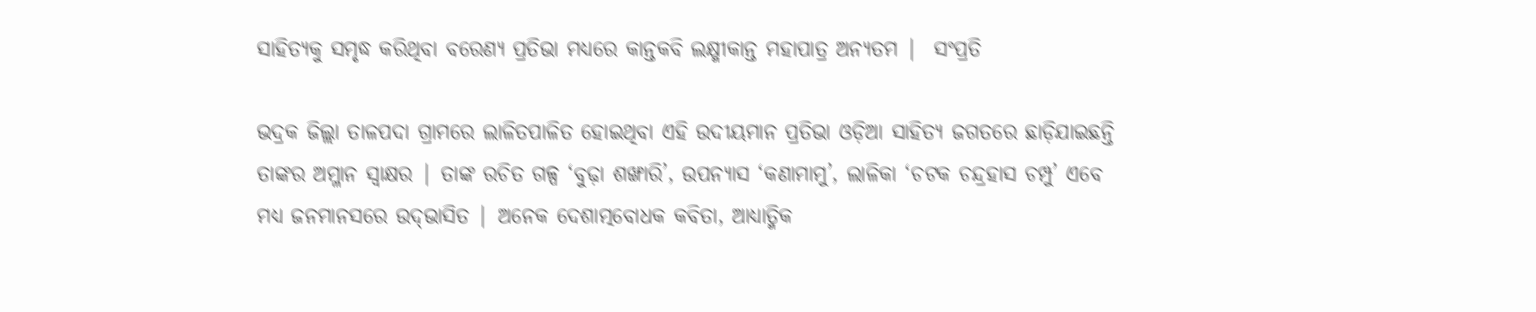ସାହିତ୍ୟକୁ ସମୃଦ୍ଧ କରିଥିବା ବରେଣ୍ୟ ପ୍ରତିଭା ମଧ୍ୟରେ କାନ୍ତକବି ଲକ୍ଷ୍ମୀକାନ୍ତ ମହାପାତ୍ର ଅନ୍ୟତମ |  ସଂପ୍ରତି

ଭଦ୍ରକ ଜିଲ୍ଲା ତାଳପଦା ଗ୍ରାମରେ ଲାଳିତପାଳିତ ହୋଇଥିବା ଏହି ଉଦୀୟମାନ ପ୍ରତିଭା ଓଡ଼ିଆ ସାହିତ୍ୟ ଜଗତରେ ଛାଡ଼ିଯାଇଛନ୍ତି ତାଙ୍କର ଅମ୍ଳାନ ସ୍ଵାକ୍ଷର | ତାଙ୍କ ରଚିତ ଗଳ୍ପ ‘ବୁଢ଼ା ଶଙ୍ଖାରି’, ଉପନ୍ୟାସ ‘କଣାମାମୁ’, ଲାଳିକା ‘ଚଟକ ଚନ୍ଦ୍ରହାସ ଚମ୍ପୁ’ ଏବେ ମଧ୍ୟ ଜନମାନସରେ ଉଦ୍‌ଭାସିତ | ଅନେକ ଦେଶାତ୍ମବୋଧକ କବିତା, ଆଧ୍ୟାତ୍ମିକ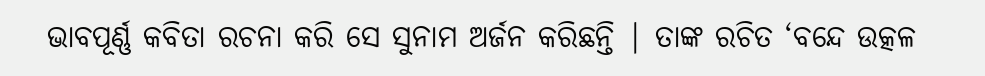ଭାବପୂର୍ଣ୍ଣ କବିତା ରଚନା କରି ସେ ସୁନାମ ଅର୍ଜନ କରିଛନ୍ତି | ତାଙ୍କ ରଚିତ ‘ବନ୍ଦେ ଉତ୍କଳ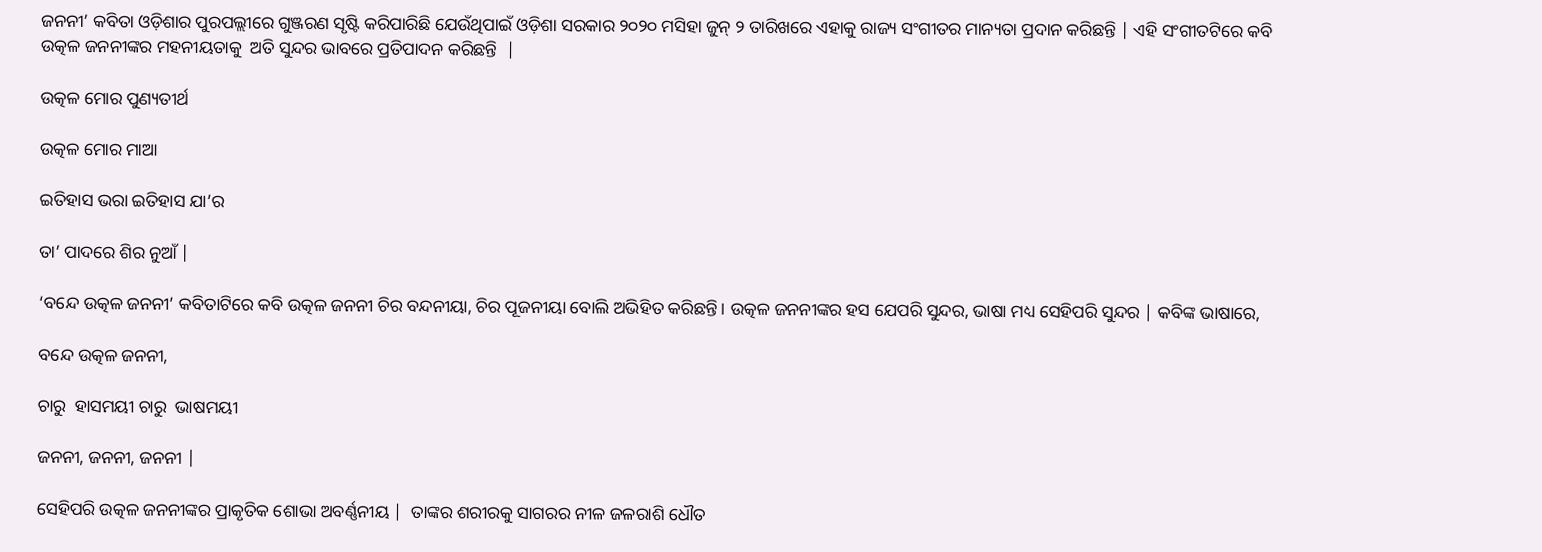ଜନନୀ’ କବିତା ଓଡ଼ିଶାର ପୁରପଲ୍ଲୀରେ ଗୁଞ୍ଜରଣ ସୃଷ୍ଟି କରିପାରିଛି ଯେଉଁଥିପାଇଁ ଓଡ଼ିଶା ସରକାର ୨୦୨୦ ମସିହା ଜୁନ୍ ୨ ତାରିଖରେ ଏହାକୁ ରାଜ୍ୟ ସଂଗୀତର ମାନ୍ୟତା ପ୍ରଦାନ କରିଛନ୍ତି | ଏହି ସଂଗୀତଟିରେ କବି ଉତ୍କଳ ଜନନୀଙ୍କର ମହନୀୟତାକୁ  ଅତି ସୁନ୍ଦର ଭାବରେ ପ୍ରତିପାଦନ କରିଛନ୍ତି  |

ଉତ୍କଳ ମୋର ପୁଣ୍ୟତୀର୍ଥ

ଉତ୍କଳ ମୋର ମାଆ

ଇତିହାସ ଭରା ଇତିହାସ ଯା’ର

ତା’ ପାଦରେ ଶିର ନୁଆଁ |

‘ବନ୍ଦେ ଉତ୍କଳ ଜନନୀ’ କବିତାଟିରେ କବି ଉତ୍କଳ ଜନନୀ ଚିର ବନ୍ଦନୀୟା, ଚିର ପୂଜନୀୟା ବୋଲି ଅଭିହିତ କରିଛନ୍ତି। ଉତ୍କଳ ଜନନୀଙ୍କର ହସ ଯେପରି ସୁନ୍ଦର, ଭାଷା ମଧ୍ୟ ସେହିପରି ସୁନ୍ଦର | କବିଙ୍କ ଭାଷାରେ,

ବନ୍ଦେ ଉତ୍କଳ ଜନନୀ,

ଚାରୁ  ହାସମୟୀ ଚାରୁ  ଭାଷମୟୀ

ଜନନୀ, ଜନନୀ, ଜନନୀ |

ସେହିପରି ଉତ୍କଳ ଜନନୀଙ୍କର ପ୍ରାକୃତିକ ଶୋଭା ଅବର୍ଣ୍ଣନୀୟ |  ତାଙ୍କର ଶରୀରକୁ ସାଗରର ନୀଳ ଜଳରାଶି ଧୌତ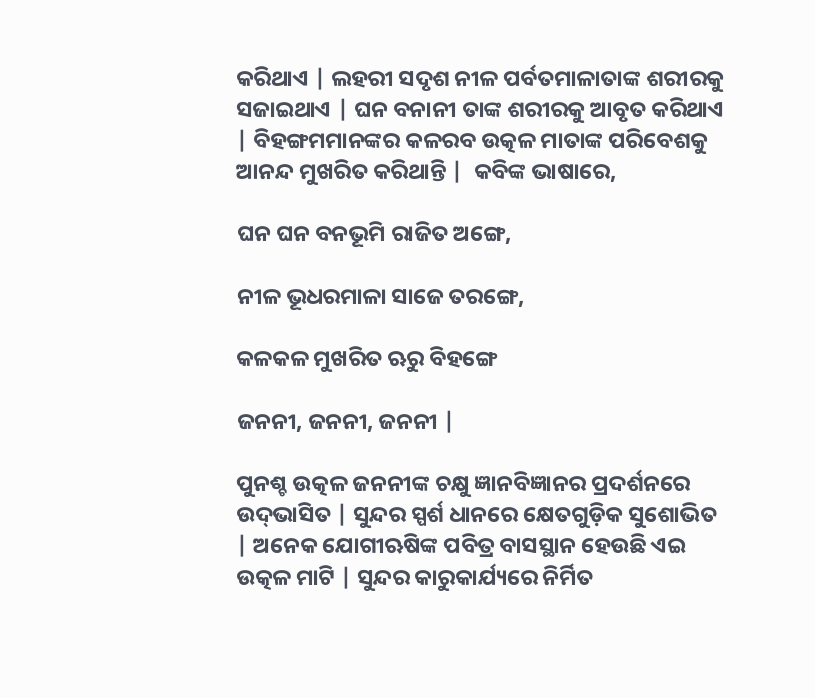କରିଥାଏ | ଲହରୀ ସଦୃଶ ନୀଳ ପର୍ବତମାଳାତାଙ୍କ ଶରୀରକୁ ସଜାଇଥାଏ | ଘନ ବନାନୀ ତାଙ୍କ ଶରୀରକୁ ଆବୃତ କରିଥାଏ | ବିହଙ୍ଗମମାନଙ୍କର କଳରବ ଉତ୍କଳ ମାତାଙ୍କ ପରିବେଶକୁ ଆନନ୍ଦ ମୁଖରିତ କରିଥାନ୍ତି |  କବିଙ୍କ ଭାଷାରେ,

ଘନ ଘନ ବନଭୂମି ରାଜିତ ଅଙ୍ଗେ,

ନୀଳ ଭୂଧରମାଳା ସାଜେ ତରଙ୍ଗେ,

କଳକଳ ମୁଖରିତ ଋରୁ ବିହଙ୍ଗେ

ଜନନୀ, ଜନନୀ, ଜନନୀ |

ପୁନଶ୍ଚ ଉତ୍କଳ ଜନନୀଙ୍କ ଚକ୍ଷୁ ଜ୍ଞାନବିଜ୍ଞାନର ପ୍ରଦର୍ଶନରେ ଉଦ୍‌ଭାସିତ | ସୁନ୍ଦର ସ୍ପର୍ଶ ଧାନରେ କ୍ଷେତଗୁଡ଼ିକ ସୁଶୋଭିତ | ଅନେକ ଯୋଗୀଋଷିଙ୍କ ପବିତ୍ର ବାସସ୍ଥାନ ହେଉଛି ଏଇ ଉତ୍କଳ ମାଟି | ସୁନ୍ଦର କାରୁକାର୍ଯ୍ୟରେ ନିର୍ମିତ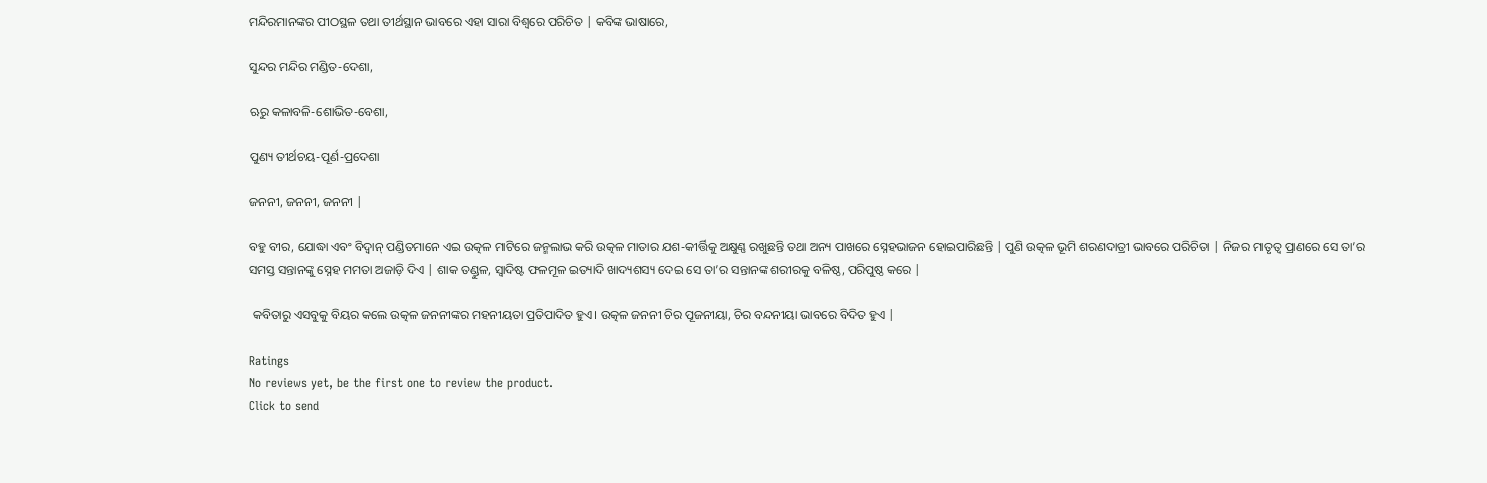ମନ୍ଦିରମାନଙ୍କର ପୀଠସ୍ଥଳ ତଥା ତୀର୍ଥସ୍ଥାନ ଭାବରେ ଏହା ସାରା ବିଶ୍ଵରେ ପରିଚିତ | କବିଙ୍କ ଭାଷାରେ,

ସୁନ୍ଦର ମନ୍ଦିର ମଣ୍ଡିତ-ଦେଶା,

ଋରୁ କଳାବଳି-ଶୋଭିତ-ବେଶା,

ପୁଣ୍ୟ ତୀର୍ଥଚୟ-ପୂର୍ଣ-ପ୍ରଦେଶା

ଜନନୀ, ଜନନୀ, ଜନନୀ |

ବହୁ ବୀର, ଯୋଦ୍ଧା ଏବଂ ବିଦ୍ଵାନ୍ ପଣ୍ଡିତମାନେ ଏଇ ଉତ୍କଳ ମାଟିରେ ଜନ୍ମଲାଭ କରି ଉତ୍କଳ ମାତାର ଯଶ-କୀର୍ତ୍ତିକୁ ଅକ୍ଷୁଣ୍ଣ ରଖୁଛନ୍ତି ତଥା ଅନ୍ୟ ପାଖରେ ସ୍ନେହଭାଜନ ହୋଇପାରିଛନ୍ତି | ପୁଣି ଉତ୍କଳ ଭୂମି ଶରଣଦାତ୍ରୀ ଭାବରେ ପରିଚିତା | ନିଜର ମାତୃତ୍ଵ ପ୍ରାଣରେ ସେ ତା’ର ସମସ୍ତ ସନ୍ତାନଙ୍କୁ ସ୍ନେହ ମମତା ଅଜାଡ଼ି ଦିଏ | ଶାକ ତଣ୍ଡୁଳ, ସ୍ଵାଦିଷ୍ଟ ଫଳମୂଳ ଇତ୍ୟାଦି ଖାଦ୍ୟଶସ୍ୟ ଦେଇ ସେ ତା’ର ସନ୍ତାନଙ୍କ ଶରୀରକୁ ବଳିଷ୍ଠ, ପରିପୁଷ୍ଠ କରେ |

 କବିତାରୁ ଏସବୁକୁ ବିୟର କଲେ ଉତ୍କଳ ଜନନୀଙ୍କର ମହନୀୟତା ପ୍ରତିପାଦିତ ହୁଏ। ଉତ୍କଳ ଜନନୀ ଚିର ପୂଜନୀୟା, ଚିର ବନ୍ଦନୀୟା ଭାବରେ ବିଦିତ ହୁଏ |

Ratings
No reviews yet, be the first one to review the product.
Click to send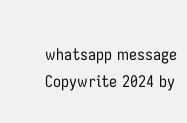whatsapp message
Copywrite 2024 by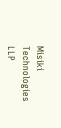Misiki Technologies LLP